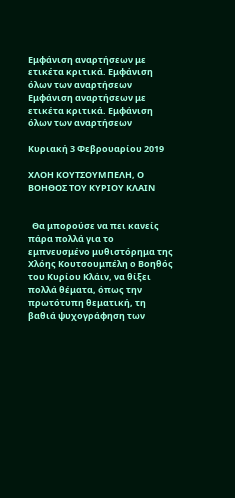Εμφάνιση αναρτήσεων με ετικέτα κριτικά. Εμφάνιση όλων των αναρτήσεων
Εμφάνιση αναρτήσεων με ετικέτα κριτικά. Εμφάνιση όλων των αναρτήσεων

Κυριακή 3 Φεβρουαρίου 2019

ΧΛΟΗ ΚΟΥΤΣΟΥΜΠΕΛΗ, Ο ΒΟΗΘΟΣ ΤΟΥ ΚΥΡΙΟΥ ΚΛΑΙΝ


  Θα μπορούσε να πει κανείς πάρα πολλά για το εμπνευσμένο μυθιστόρημα της Χλόης Κουτσουμπέλη ο Βοηθός του Κυρίου Κλάιν, να θίξει πολλά θέματα, όπως την πρωτότυπη θεματική, τη βαθιά ψυχογράφηση των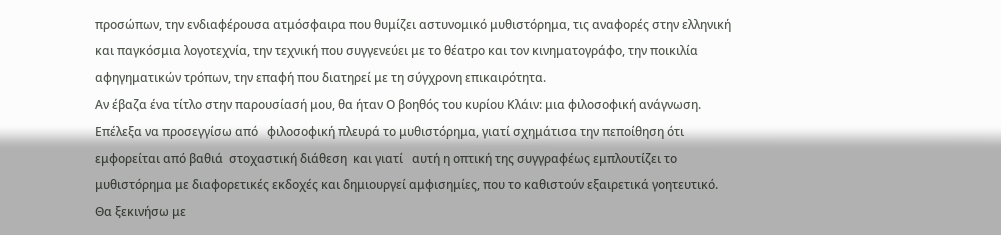προσώπων, την ενδιαφέρουσα ατμόσφαιρα που θυμίζει αστυνομικό μυθιστόρημα, τις αναφορές στην ελληνική και παγκόσμια λογοτεχνία, την τεχνική που συγγενεύει με το θέατρο και τον κινηματογράφο, την ποικιλία αφηγηματικών τρόπων, την επαφή που διατηρεί με τη σύγχρονη επικαιρότητα.
Αν έβαζα ένα τίτλο στην παρουσίασή μου, θα ήταν Ο βοηθός του κυρίου Κλάιν: μια φιλοσοφική ανάγνωση.   Επέλεξα να προσεγγίσω από   φιλοσοφική πλευρά το μυθιστόρημα, γιατί σχημάτισα την πεποίθηση ότι εμφορείται από βαθιά  στοχαστική διάθεση  και γιατί   αυτή η οπτική της συγγραφέως εμπλουτίζει το μυθιστόρημα με διαφορετικές εκδοχές και δημιουργεί αμφισημίες, που το καθιστούν εξαιρετικά γοητευτικό.
Θα ξεκινήσω με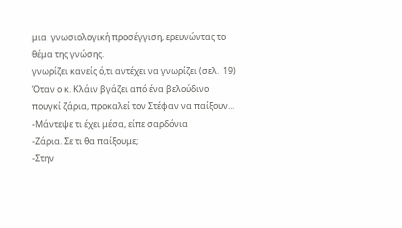μια  γνωσιολογική προσέγγιση, ερευνώντας το θέμα της γνώσης.
γνωρίζει κανείς ό,τι αντέχει να γνωρίζει (σελ.  19)
Όταν ο κ. Κλάιν βγάζει από ένα βελούδινο πουγκί ζάρια, προκαλεί τον Στέφαν να παίξουν...
-Μάντεψε τι έχει μέσα, είπε σαρδόνια
-Ζάρια. Σε τι θα παίξουμε;
-Στην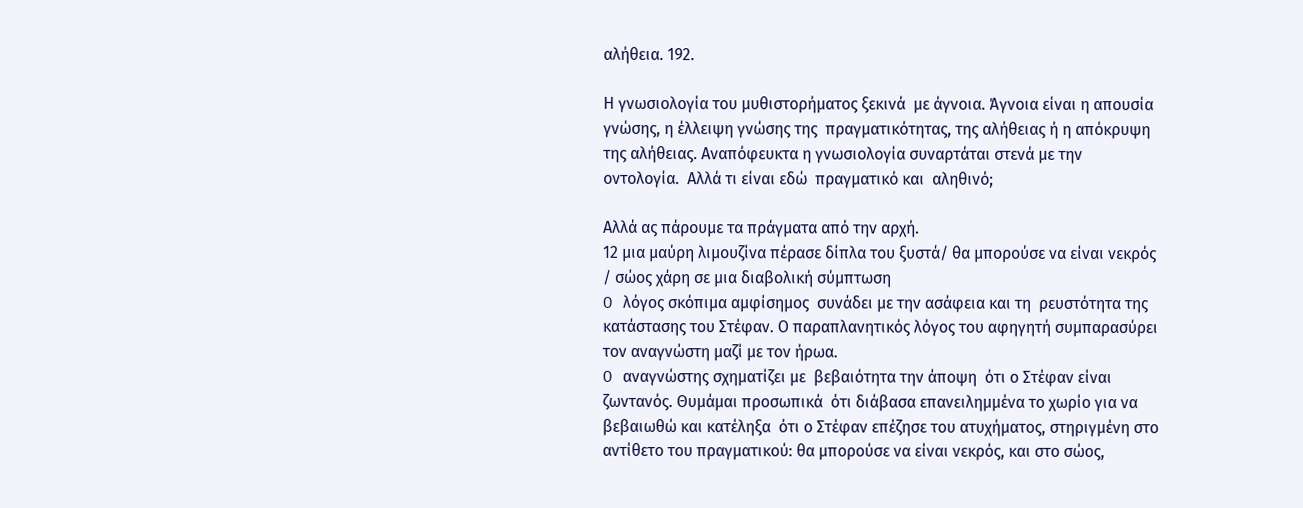αλήθεια. 192.

Η γνωσιολογία του μυθιστορήματος ξεκινά  με άγνοια. Άγνοια είναι η απουσία γνώσης, η έλλειψη γνώσης της  πραγματικότητας, της αλήθειας ή η απόκρυψη της αλήθειας. Αναπόφευκτα η γνωσιολογία συναρτάται στενά με την οντολογία.  Αλλά τι είναι εδώ  πραγματικό και  αληθινό;

Αλλά ας πάρουμε τα πράγματα από την αρχή.
12 μια μαύρη λιμουζίνα πέρασε δίπλα του ξυστά/ θα μπορούσε να είναι νεκρός / σώος χάρη σε μια διαβολική σύμπτωση
O λόγος σκόπιμα αμφίσημος  συνάδει με την ασάφεια και τη  ρευστότητα της κατάστασης του Στέφαν. Ο παραπλανητικός λόγος του αφηγητή συμπαρασύρει τον αναγνώστη μαζί με τον ήρωα.
O αναγνώστης σχηματίζει με  βεβαιότητα την άποψη  ότι ο Στέφαν είναι ζωντανός. Θυμάμαι προσωπικά  ότι διάβασα επανειλημμένα το χωρίο για να βεβαιωθώ και κατέληξα  ότι ο Στέφαν επέζησε του ατυχήματος, στηριγμένη στο αντίθετο του πραγματικού: θα μπορούσε να είναι νεκρός, και στο σώος,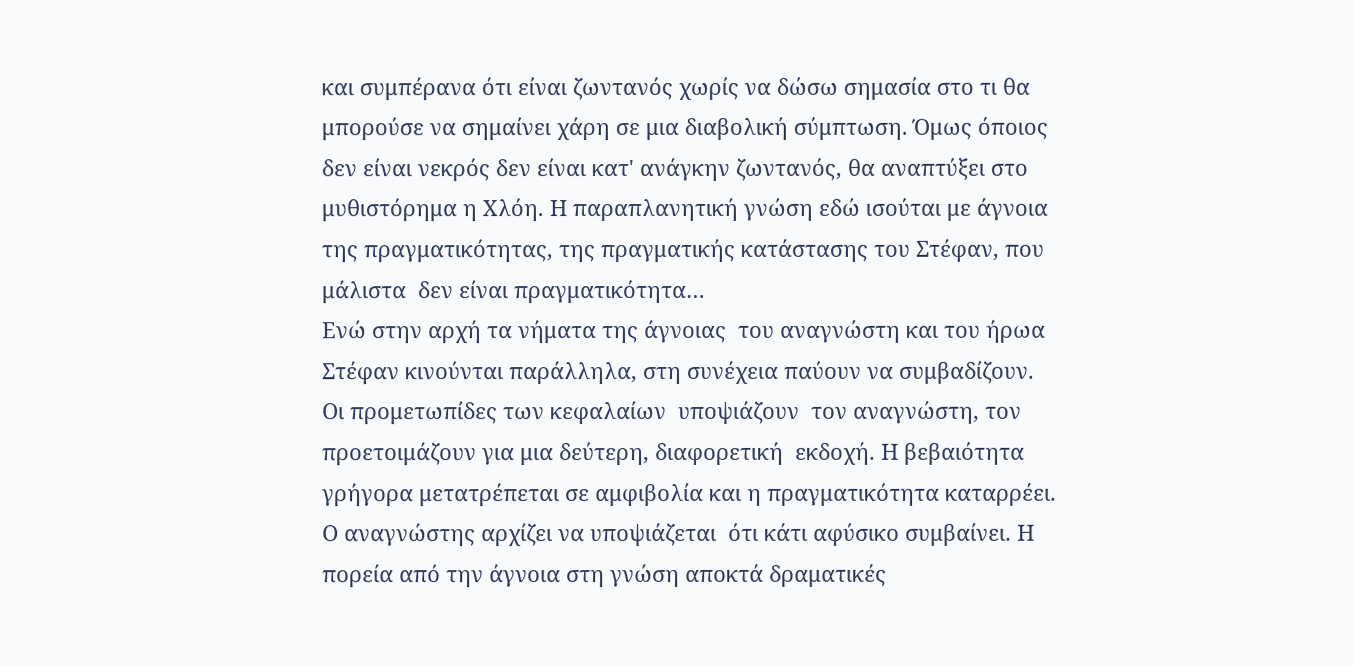και συμπέρανα ότι είναι ζωντανός χωρίς να δώσω σημασία στο τι θα μπορούσε να σημαίνει χάρη σε μια διαβολική σύμπτωση. Όμως όποιος δεν είναι νεκρός δεν είναι κατ' ανάγκην ζωντανός, θα αναπτύξει στο μυθιστόρημα η Χλόη. Η παραπλανητική γνώση εδώ ισούται με άγνοια της πραγματικότητας, της πραγματικής κατάστασης του Στέφαν, που μάλιστα  δεν είναι πραγματικότητα…
Ενώ στην αρχή τα νήματα της άγνοιας  του αναγνώστη και του ήρωα Στέφαν κινούνται παράλληλα, στη συνέχεια παύουν να συμβαδίζουν. Οι προμετωπίδες των κεφαλαίων  υποψιάζουν  τον αναγνώστη, τον προετοιμάζουν για μια δεύτερη, διαφορετική  εκδοχή. Η βεβαιότητα  γρήγορα μετατρέπεται σε αμφιβολία και η πραγματικότητα καταρρέει.  Ο αναγνώστης αρχίζει να υποψιάζεται  ότι κάτι αφύσικο συμβαίνει. Η πορεία από την άγνοια στη γνώση αποκτά δραματικές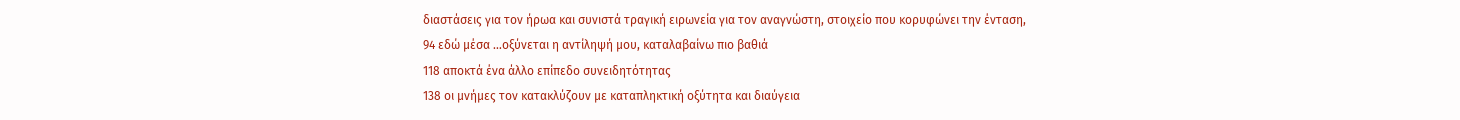διαστάσεις για τον ήρωα και συνιστά τραγική ειρωνεία για τον αναγνώστη, στοιχείο που κορυφώνει την ένταση,
94 εδώ μέσα …οξύνεται η αντίληψή μου, καταλαβαίνω πιο βαθιά
118 αποκτά ένα άλλο επίπεδο συνειδητότητας
138 οι μνήμες τον κατακλύζουν με καταπληκτική οξύτητα και διαύγεια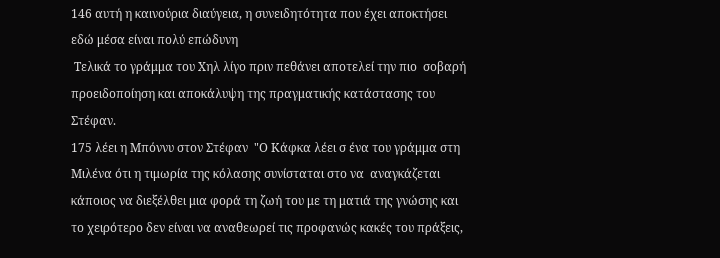146 αυτή η καινούρια διαύγεια, η συνειδητότητα που έχει αποκτήσει εδώ μέσα είναι πολύ επώδυνη
 Τελικά το γράμμα του Χηλ λίγο πριν πεθάνει αποτελεί την πιο  σοβαρή προειδοποίηση και αποκάλυψη της πραγματικής κατάστασης του Στέφαν.
175 λέει η Μπόννυ στον Στέφαν  "Ο Κάφκα λέει σ ένα του γράμμα στη Μιλένα ότι η τιμωρία της κόλασης συνίσταται στο να  αναγκάζεται κάποιος να διεξέλθει μια φορά τη ζωή του με τη ματιά της γνώσης και το χειρότερο δεν είναι να αναθεωρεί τις προφανώς κακές του πράξεις,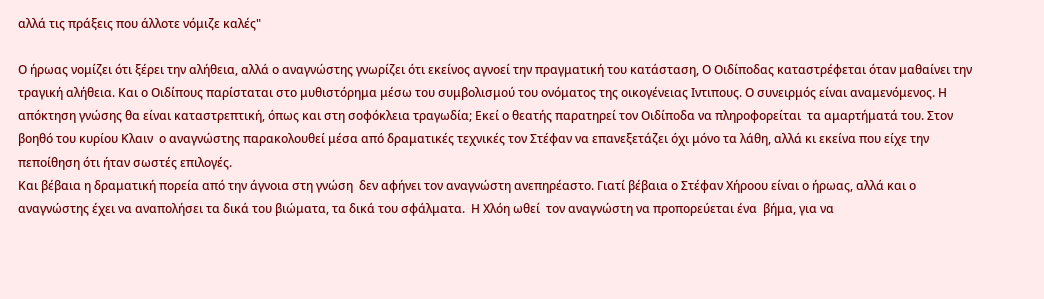αλλά τις πράξεις που άλλοτε νόμιζε καλές"

Ο ήρωας νομίζει ότι ξέρει την αλήθεια, αλλά ο αναγνώστης γνωρίζει ότι εκείνος αγνοεί την πραγματική του κατάσταση, Ο Οιδίποδας καταστρέφεται όταν μαθαίνει την τραγική αλήθεια. Και ο Οιδίπους παρίσταται στο μυθιστόρημα μέσω του συμβολισμού του ονόματος της οικογένειας Ιντιπους. Ο συνειρμός είναι αναμενόμενος. Η απόκτηση γνώσης θα είναι καταστρεπτική, όπως και στη σοφόκλεια τραγωδία; Εκεί ο θεατής παρατηρεί τον Οιδίποδα να πληροφορείται  τα αμαρτήματά του. Στον βοηθό του κυρίου Κλαιν  ο αναγνώστης παρακολουθεί μέσα από δραματικές τεχνικές τον Στέφαν να επανεξετάζει όχι μόνο τα λάθη, αλλά κι εκείνα που είχε την πεποίθηση ότι ήταν σωστές επιλογές.
Και βέβαια η δραματική πορεία από την άγνοια στη γνώση  δεν αφήνει τον αναγνώστη ανεπηρέαστο. Γιατί βέβαια ο Στέφαν Χήροου είναι ο ήρωας, αλλά και ο αναγνώστης έχει να αναπολήσει τα δικά του βιώματα, τα δικά του σφάλματα.  Η Χλόη ωθεί  τον αναγνώστη να προπορεύεται ένα  βήμα, για να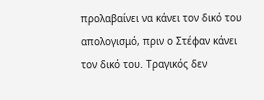προλαβαίνει να κάνει τον δικό του απολογισμό, πριν ο Στέφαν κάνει τον δικό του. Τραγικός δεν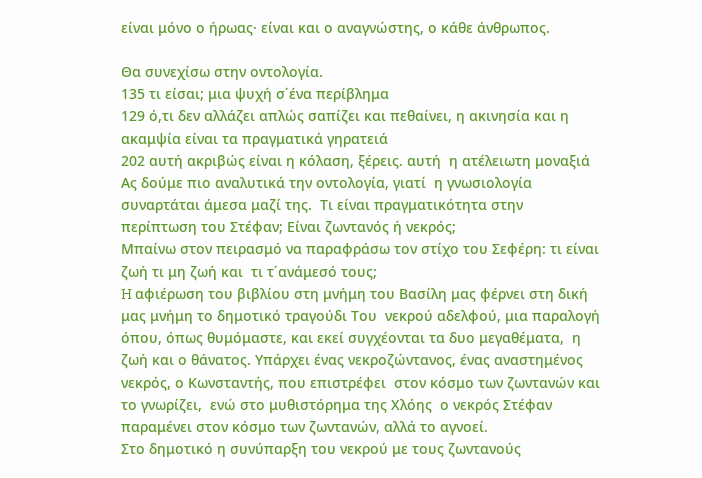είναι μόνο ο ήρωας· είναι και ο αναγνώστης, ο κάθε άνθρωπος.

Θα συνεχίσω στην οντολογία.
135 τι είσαι; μια ψυχή σ΄ένα περίβλημα
129 ό,τι δεν αλλάζει απλώς σαπίζει και πεθαίνει, η ακινησία και η ακαμψία είναι τα πραγματικά γηρατειά
202 αυτή ακριβώς είναι η κόλαση, ξέρεις. αυτή  η ατέλειωτη μοναξιά
Ας δούμε πιο αναλυτικά την οντολογία, γιατί  η γνωσιολογία συναρτάται άμεσα μαζί της.  Τι είναι πραγματικότητα στην περίπτωση του Στέφαν; Είναι ζωντανός ή νεκρός;
Μπαίνω στον πειρασμό να παραφράσω τον στίχο του Σεφέρη: τι είναι  ζωή τι μη ζωή και  τι τ΄ανάμεσό τους;
H αφιέρωση του βιβλίου στη μνήμη του Βασίλη μας φέρνει στη δική μας μνήμη το δημοτικό τραγούδι Του  νεκρού αδελφού, μια παραλογή  όπου, όπως θυμόμαστε, και εκεί συγχέονται τα δυο μεγαθέματα,  η ζωή και ο θάνατος. Υπάρχει ένας νεκροζώντανος, ένας αναστημένος νεκρός, ο Κωνσταντής, που επιστρέφει  στον κόσμο των ζωντανών και το γνωρίζει,  ενώ στο μυθιστόρημα της Χλόης  ο νεκρός Στέφαν παραμένει στον κόσμο των ζωντανών, αλλά το αγνοεί.
Στο δημοτικό η συνύπαρξη του νεκρού με τους ζωντανούς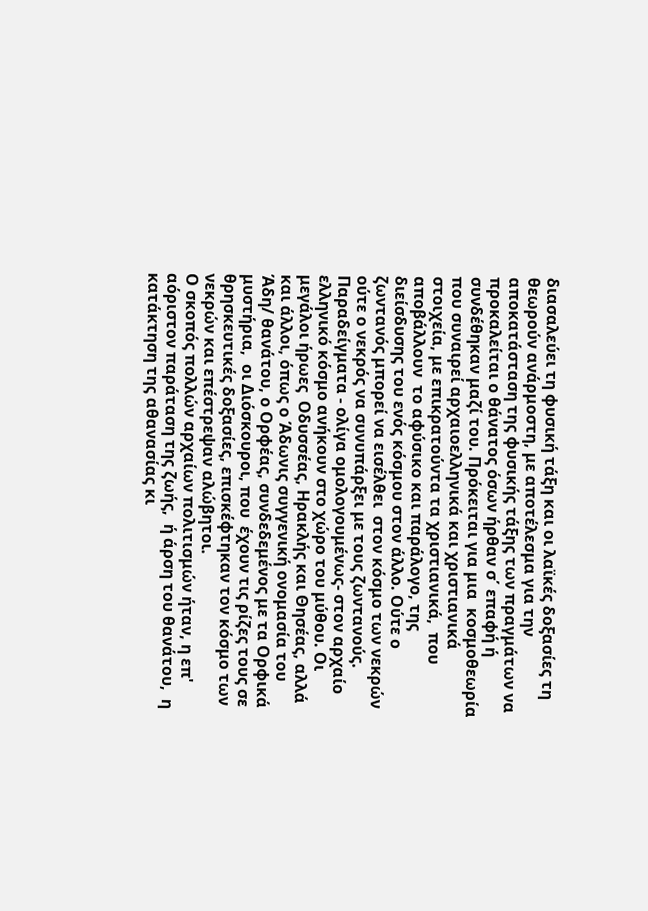διασαλεύει τη φυσική τάξη και οι λαϊκές δοξασίες τη θεωρούν ανάρμοστη, με αποτέλεσμα για την αποκατάσταση της φυσικής τάξης των πραγμάτων να  προκαλείται ο θάνατος όσων ήρθαν σ΄ επαφή ή συνδέθηκαν μαζί του. Πρόκειται για μια  κοσμοθεωρία που συναιρεί αρχαιοελληνικά και χριστιανικά στοιχεία, με επικρατούντα τα χριστιανικά,  που αποβάλλουν  το αφύσικο και παράλογο, της  διείσδυσης του ενός κόσμου στον άλλο. Ούτε ο ζωντανός μπορεί να εισέλθει  στον κόσμο των νεκρών ούτε ο νεκρός να συνυπάρξει με τους ζωντανούς.
Παραδείγματα - ολίγα ομολογουμένως- στον αρχαίο ελληνικό κόσμο ανήκουν στο χώρο του μύθου. Οι μεγάλοι ήρωες  Οδυσσέας, Ηρακλής και Θησέας, αλλά και άλλοι, όπως ο Άδωνις συγγενική ονομασία του Άδη/ θανάτου, ο Ορφέας, συνδεδεμένος με τα Ορφικά μυστήρια,  οι Διόσκουροι, που  έχουν τις ρίζες τους σε θρησκευτικές δοξασίες, επισκέφτηκαν τον κόσμο των νεκρών και επέστρεψαν αλώβητοι.
Ο σκοπός πολλών αρχαίων πολιτισμών ήταν, η επ' αόριστον παράταση της ζωής,  ή άρση του θανάτου,  η κατάκτηση της αθανασίας κι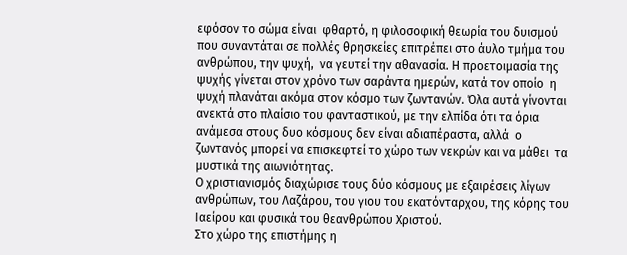εφόσον το σώμα είναι  φθαρτό, η φιλοσοφική θεωρία του δυισμού που συναντάται σε πολλές θρησκείες επιτρέπει στο άυλο τμήμα του ανθρώπου, την ψυχή,  να γευτεί την αθανασία. Η προετοιμασία της ψυχής γίνεται στον χρόνο των σαράντα ημερών, κατά τον οποίο  η ψυχή πλανάται ακόμα στον κόσμο των ζωντανών. Όλα αυτά γίνονται ανεκτά στο πλαίσιο του φανταστικού, με την ελπίδα ότι τα όρια ανάμεσα στους δυο κόσμους δεν είναι αδιαπέραστα, αλλά  ο ζωντανός μπορεί να επισκεφτεί το χώρο των νεκρών και να μάθει  τα μυστικά της αιωνιότητας.
Ο χριστιανισμός διαχώρισε τους δύο κόσμους με εξαιρέσεις λίγων ανθρώπων, του Λαζάρου, του γιου του εκατόνταρχου, της κόρης του Ιαείρου και φυσικά του θεανθρώπου Χριστού.
Στο χώρο της επιστήμης η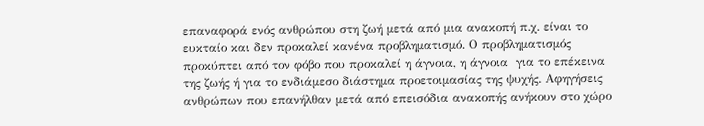επαναφορά ενός ανθρώπου στη ζωή μετά από μια ανακοπή π.χ. είναι το ευκταίο και δεν προκαλεί κανένα προβληματισμό. Ο προβληματισμός προκύπτει από τον φόβο που προκαλεί η άγνοια, η άγνοια  για το επέκεινα της ζωής ή για το ενδιάμεσο διάστημα προετοιμασίας της ψυχής. Αφηγήσεις ανθρώπων που επανήλθαν μετά από επεισόδια ανακοπής ανήκουν στο χώρο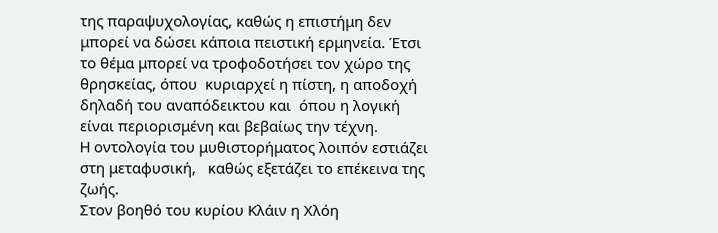της παραψυχολογίας, καθώς η επιστήμη δεν μπορεί να δώσει κάποια πειστική ερμηνεία. Έτσι το θέμα μπορεί να τροφοδοτήσει τον χώρο της θρησκείας, όπου  κυριαρχεί η πίστη, η αποδοχή  δηλαδή του αναπόδεικτου και  όπου η λογική είναι περιορισμένη και βεβαίως την τέχνη.
H οντολογία του μυθιστορήματος λοιπόν εστιάζει στη μεταφυσική,   καθώς εξετάζει το επέκεινα της ζωής.
Στον βοηθό του κυρίου Κλάιν η Χλόη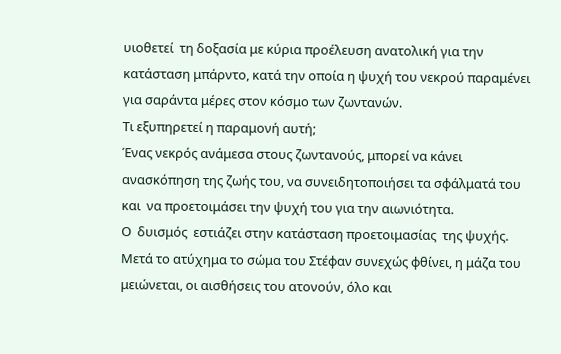υιοθετεί  τη δοξασία με κύρια προέλευση ανατολική για την κατάσταση μπάρντο, κατά την οποία η ψυχή του νεκρού παραμένει για σαράντα μέρες στον κόσμο των ζωντανών.
Τι εξυπηρετεί η παραμονή αυτή;
Ένας νεκρός ανάμεσα στους ζωντανούς, μπορεί να κάνει ανασκόπηση της ζωής του, να συνειδητοποιήσει τα σφάλματά του και  να προετοιμάσει την ψυχή του για την αιωνιότητα.
Ο  δυισμός  εστιάζει στην κατάσταση προετοιμασίας  της ψυχής. Μετά το ατύχημα το σώμα του Στέφαν συνεχώς φθίνει, η μάζα του μειώνεται, οι αισθήσεις του ατονούν, όλο και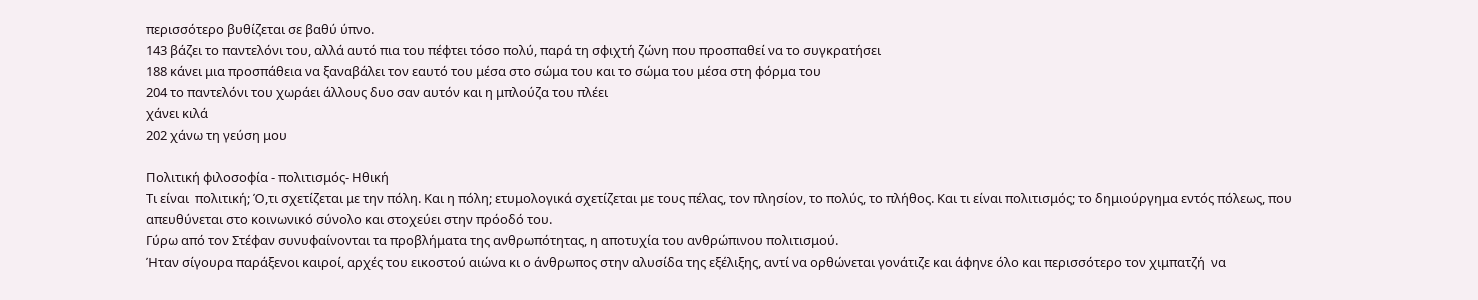περισσότερο βυθίζεται σε βαθύ ύπνο.
143 βάζει το παντελόνι του, αλλά αυτό πια του πέφτει τόσο πολύ, παρά τη σφιχτή ζώνη που προσπαθεί να το συγκρατήσει
188 κάνει μια προσπάθεια να ξαναβάλει τον εαυτό του μέσα στο σώμα του και το σώμα του μέσα στη φόρμα του
204 το παντελόνι του χωράει άλλους δυο σαν αυτόν και η μπλούζα του πλέει
χάνει κιλά
202 χάνω τη γεύση μου

Πολιτική φιλοσοφία - πολιτισμός- Ηθική
Τι είναι  πολιτική; Ό,τι σχετίζεται με την πόλη. Και η πόλη; ετυμολογικά σχετίζεται με τους πέλας, τον πλησίον, το πολύς, το πλήθος. Και τι είναι πολιτισμός; το δημιούργημα εντός πόλεως, που απευθύνεται στο κοινωνικό σύνολο και στοχεύει στην πρόοδό του.
Γύρω από τον Στέφαν συνυφαίνονται τα προβλήματα της ανθρωπότητας, η αποτυχία του ανθρώπινου πολιτισμού.
Ήταν σίγουρα παράξενοι καιροί, αρχές του εικοστού αιώνα κι ο άνθρωπος στην αλυσίδα της εξέλιξης, αντί να ορθώνεται γονάτιζε και άφηνε όλο και περισσότερο τον χιμπατζή  να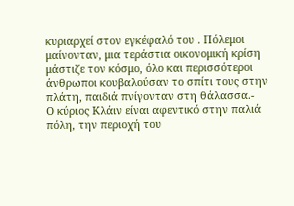κυριαρχεί στον εγκέφαλό του . Πόλεμοι μαίνονταν, μια τεράστια οικονομική κρίση μάστιζε τον κόσμο, όλο και περισσότεροι άνθρωποι κουβαλούσαν το σπίτι τους στην πλάτη, παιδιά πνίγονταν στη θάλασσα.-
Ο κύριος Κλάιν είναι αφεντικό στην παλιά πόλη, την περιοχή του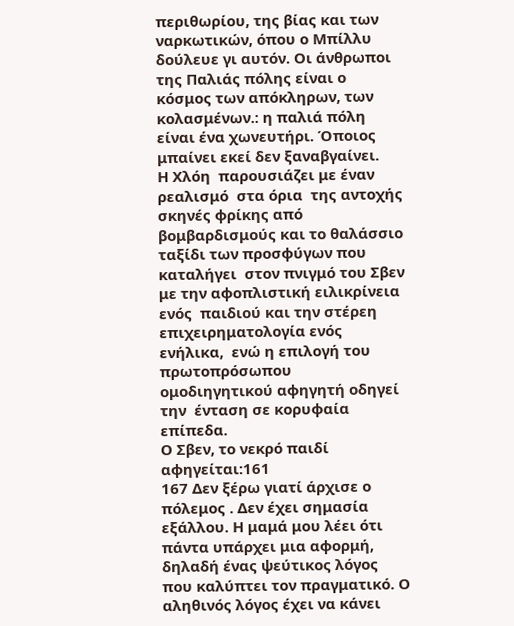περιθωρίου, της βίας και των ναρκωτικών, όπου ο Μπίλλυ δούλευε γι αυτόν. Οι άνθρωποι της Παλιάς πόλης είναι ο κόσμος των απόκληρων, των κολασμένων.: η παλιά πόλη είναι ένα χωνευτήρι. Όποιος μπαίνει εκεί δεν ξαναβγαίνει.
Η Χλόη  παρουσιάζει με έναν  ρεαλισμό  στα όρια  της αντοχής σκηνές φρίκης από βομβαρδισμούς και το θαλάσσιο ταξίδι των προσφύγων που καταλήγει  στον πνιγμό του Σβεν με την αφοπλιστική ειλικρίνεια ενός  παιδιού και την στέρεη επιχειρηματολογία ενός ενήλικα,  ενώ η επιλογή του  πρωτοπρόσωπου ομοδιηγητικού αφηγητή οδηγεί την  ένταση σε κορυφαία επίπεδα.
Ο Σβεν, το νεκρό παιδί αφηγείται:161
167 Δεν ξέρω γιατί άρχισε ο πόλεμος . Δεν έχει σημασία εξάλλου. Η μαμά μου λέει ότι πάντα υπάρχει μια αφορμή, δηλαδή ένας ψεύτικος λόγος που καλύπτει τον πραγματικό. Ο αληθινός λόγος έχει να κάνει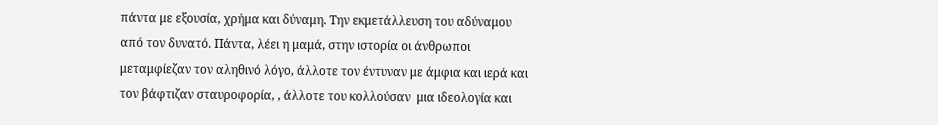πάντα με εξουσία, χρήμα και δύναμη. Την εκμετάλλευση του αδύναμου από τον δυνατό. Πάντα, λέει η μαμά, στην ιστορία οι άνθρωποι μεταμφίεζαν τον αληθινό λόγο, άλλοτε τον έντυναν με άμφια και ιερά και τον βάφτιζαν σταυροφορία, , άλλοτε του κολλούσαν  μια ιδεολογία και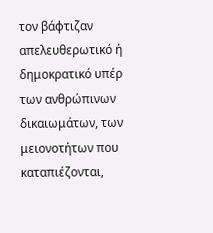τον βάφτιζαν απελευθερωτικό ή δημοκρατικό υπέρ των ανθρώπινων δικαιωμάτων, των μειονοτήτων που καταπιέζονται,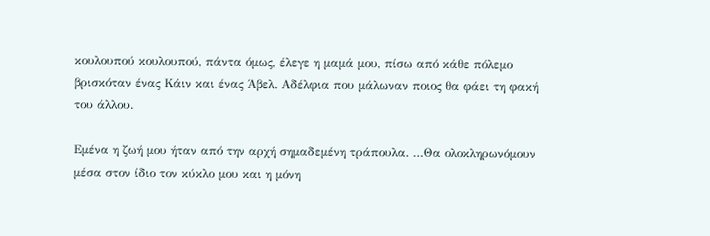κουλουπού κουλουπού, πάντα όμως, έλεγε η μαμά μου, πίσω από κάθε πόλεμο βρισκόταν ένας Κάιν και ένας Άβελ. Αδέλφια που μάλωναν ποιος θα φάει τη φακή του άλλου.

Εμένα η ζωή μου ήταν από την αρχή σημαδεμένη τράπουλα. …Θα ολοκληρωνόμουν μέσα στον ίδιο τον κύκλο μου και η μόνη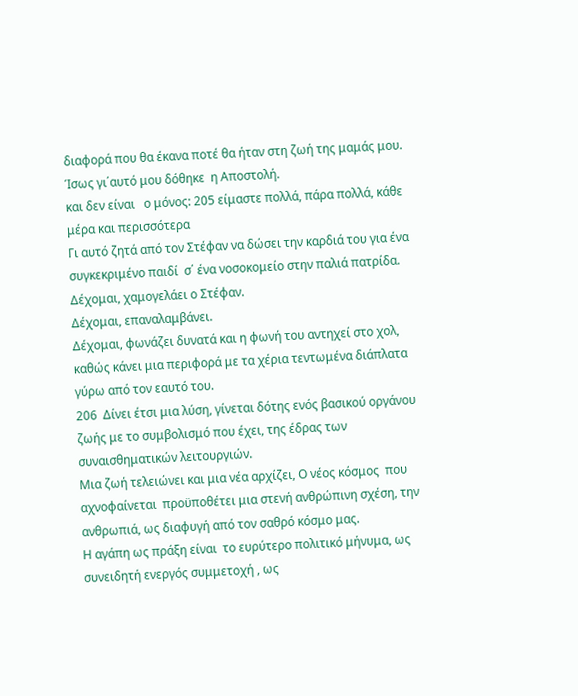διαφορά που θα έκανα ποτέ θα ήταν στη ζωή της μαμάς μου. Ίσως γι΄αυτό μου δόθηκε  η Αποστολή.
και δεν είναι   ο μόνος: 205 είμαστε πολλά, πάρα πολλά, κάθε μέρα και περισσότερα
Γι αυτό ζητά από τον Στέφαν να δώσει την καρδιά του για ένα συγκεκριμένο παιδί  σ΄ ένα νοσοκομείο στην παλιά πατρίδα.
Δέχομαι, χαμογελάει ο Στέφαν.
Δέχομαι, επαναλαμβάνει.
Δέχομαι, φωνάζει δυνατά και η φωνή του αντηχεί στο χολ, καθώς κάνει μια περιφορά με τα χέρια τεντωμένα διάπλατα γύρω από τον εαυτό του.
206  Δίνει έτσι μια λύση, γίνεται δότης ενός βασικού οργάνου ζωής με το συμβολισμό που έχει, της έδρας των συναισθηματικών λειτουργιών.
Μια ζωή τελειώνει και μια νέα αρχίζει, Ο νέος κόσμος  που αχνοφαίνεται  προϋποθέτει μια στενή ανθρώπινη σχέση, την ανθρωπιά, ως διαφυγή από τον σαθρό κόσμο μας.
Η αγάπη ως πράξη είναι  το ευρύτερο πολιτικό μήνυμα, ως συνειδητή ενεργός συμμετοχή , ως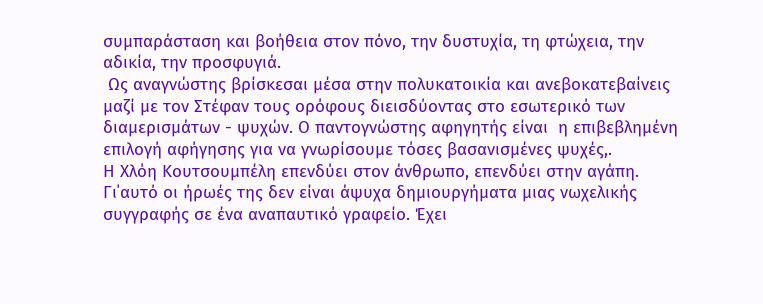συμπαράσταση και βοήθεια στον πόνο, την δυστυχία, τη φτώχεια, την αδικία, την προσφυγιά.
 Ως αναγνώστης βρίσκεσαι μέσα στην πολυκατοικία και ανεβοκατεβαίνεις μαζί με τον Στέφαν τους ορόφους διεισδύοντας στο εσωτερικό των διαμερισμάτων - ψυχών. Ο παντογνώστης αφηγητής είναι  η επιβεβλημένη επιλογή αφήγησης για να γνωρίσουμε τόσες βασανισμένες ψυχές,.
Η Χλόη Κουτσουμπέλη επενδύει στον άνθρωπο, επενδύει στην αγάπη. Γι΄αυτό οι ήρωές της δεν είναι άψυχα δημιουργήματα μιας νωχελικής  συγγραφής σε ένα αναπαυτικό γραφείο. Έχει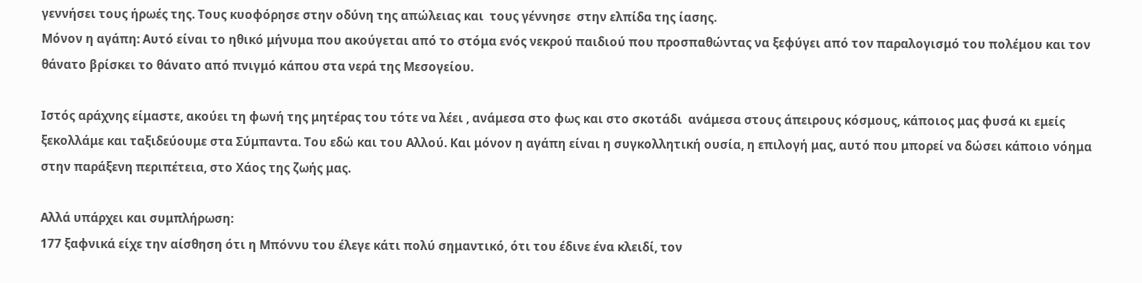γεννήσει τους ήρωές της. Τους κυοφόρησε στην οδύνη της απώλειας και  τους γέννησε  στην ελπίδα της ίασης.
Μόνον η αγάπη: Αυτό είναι το ηθικό μήνυμα που ακούγεται από το στόμα ενός νεκρού παιδιού που προσπαθώντας να ξεφύγει από τον παραλογισμό του πολέμου και τον θάνατο βρίσκει το θάνατο από πνιγμό κάπου στα νερά της Μεσογείου.

Ιστός αράχνης είμαστε, ακούει τη φωνή της μητέρας του τότε να λέει , ανάμεσα στο φως και στο σκοτάδι  ανάμεσα στους άπειρους κόσμους, κάποιος μας φυσά κι εμείς ξεκολλάμε και ταξιδεύουμε στα Σύμπαντα. Του εδώ και του Αλλού. Και μόνον η αγάπη είναι η συγκολλητική ουσία, η επιλογή μας, αυτό που μπορεί να δώσει κάποιο νόημα στην παράξενη περιπέτεια, στο Χάος της ζωής μας.

Αλλά υπάρχει και συμπλήρωση:
177 ξαφνικά είχε την αίσθηση ότι η Μπόννυ του έλεγε κάτι πολύ σημαντικό, ότι του έδινε ένα κλειδί, τον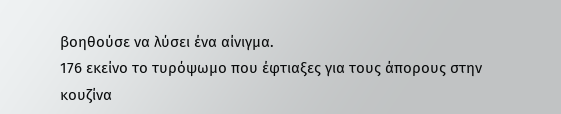βοηθούσε να λύσει ένα αίνιγμα.
176 εκείνο το τυρόψωμο που έφτιαξες για τους άπορους στην κουζίνα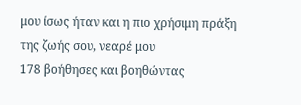μου ίσως ήταν και η πιο χρήσιμη πράξη της ζωής σου, νεαρέ μου
178 βοήθησες και βοηθώντας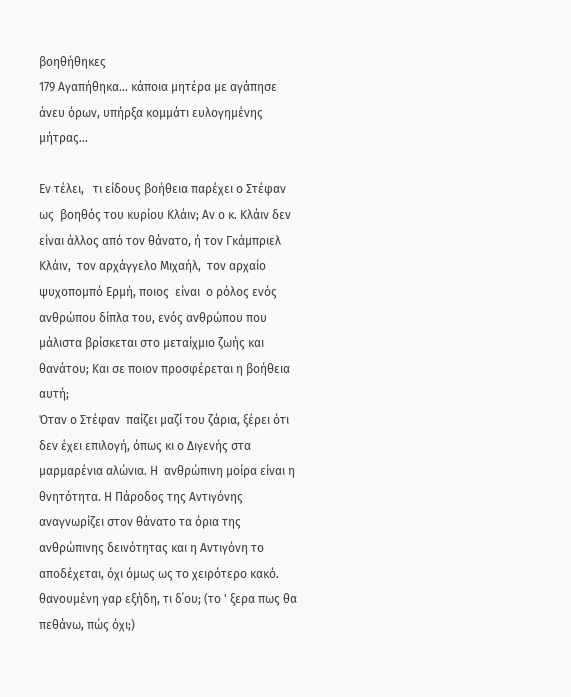βοηθήθηκες
179 Αγαπήθηκα… κάποια μητέρα με αγάπησε άνευ όρων, υπήρξα κομμάτι ευλογημένης μήτρας…

Εν τέλει,   τι είδους βοήθεια παρέχει ο Στέφαν ως  βοηθός του κυρίου Κλάιν; Αν ο κ. Κλάιν δεν είναι άλλος από τον θάνατο, ή τον Γκάμπριελ Κλάιν,  τον αρχάγγελο Μιχαήλ,  τον αρχαίο ψυχοπομπό Ερμή, ποιος  είναι  ο ρόλος ενός ανθρώπου δίπλα του, ενός ανθρώπου που  μάλιστα βρίσκεται στο μεταίχμιο ζωής και θανάτου; Και σε ποιον προσφέρεται η βοήθεια αυτή;
Όταν ο Στέφαν  παίζει μαζί του ζάρια, ξέρει ότι δεν έχει επιλογή, όπως κι ο Διγενής στα μαρμαρένια αλώνια. Η  ανθρώπινη μοίρα είναι η θνητότητα. Η Πάροδος της Αντιγόνης  αναγνωρίζει στον θάνατο τα όρια της ανθρώπινης δεινότητας και η Αντιγόνη το αποδέχεται, όχι όμως ως το χειρότερο κακό.
θανουμένη γαρ εξήδη, τι δ΄ου; (το ' ξερα πως θα πεθάνω, πώς όχι;)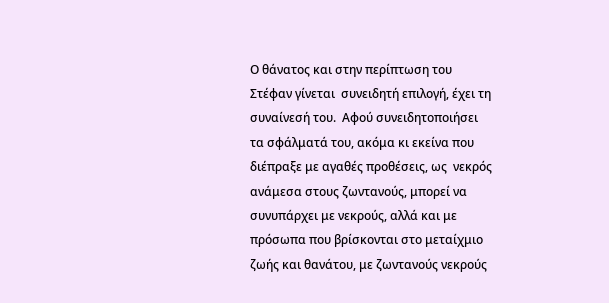Ο θάνατος και στην περίπτωση του Στέφαν γίνεται  συνειδητή επιλογή, έχει τη συναίνεσή του.  Αφού συνειδητοποιήσει τα σφάλματά του, ακόμα κι εκείνα που διέπραξε με αγαθές προθέσεις, ως  νεκρός ανάμεσα στους ζωντανούς, μπορεί να συνυπάρχει με νεκρούς, αλλά και με πρόσωπα που βρίσκονται στο μεταίχμιο ζωής και θανάτου, με ζωντανούς νεκρούς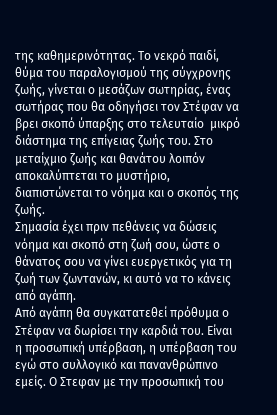της καθημερινότητας. Το νεκρό παιδί, θύμα του παραλογισμού της σύγχρονης ζωής, γίνεται ο μεσάζων σωτηρίας, ένας  σωτήρας που θα οδηγήσει τον Στέφαν να βρει σκοπό ύπαρξης στο τελευταίο  μικρό διάστημα της επίγειας ζωής του. Στο μεταίχμιο ζωής και θανάτου λοιπόν αποκαλύπτεται το μυστήριο, διαπιστώνεται το νόημα και ο σκοπός της ζωής.
Σημασία έχει πριν πεθάνεις να δώσεις νόημα και σκοπό στη ζωή σου, ώστε ο θάνατος σου να γίνει ευεργετικός για τη ζωή των ζωντανών, κι αυτό να το κάνεις από αγάπη.
Από αγάπη θα συγκατατεθεί πρόθυμα ο Στέφαν να δωρίσει την καρδιά του. Είναι  η προσωπική υπέρβαση, η υπέρβαση του εγώ στο συλλογικό και πανανθρώπινο εμείς. Ο Στεφαν με την προσωπική του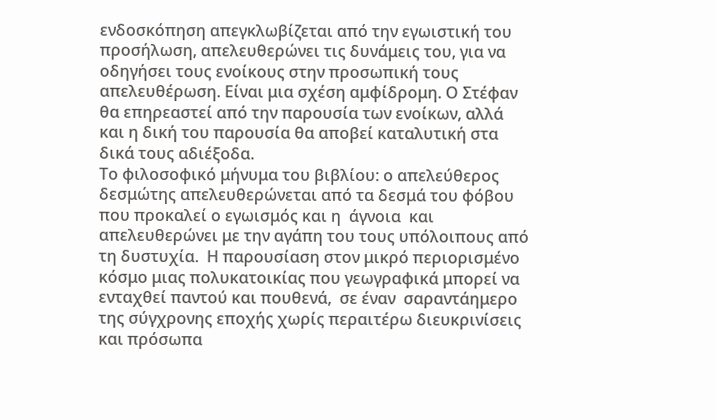ενδοσκόπηση απεγκλωβίζεται από την εγωιστική του προσήλωση, απελευθερώνει τις δυνάμεις του, για να οδηγήσει τους ενοίκους στην προσωπική τους απελευθέρωση. Είναι μια σχέση αμφίδρομη. Ο Στέφαν θα επηρεαστεί από την παρουσία των ενοίκων, αλλά και η δική του παρουσία θα αποβεί καταλυτική στα δικά τους αδιέξοδα.
Το φιλοσοφικό μήνυμα του βιβλίου: ο απελεύθερος δεσμώτης απελευθερώνεται από τα δεσμά του φόβου που προκαλεί ο εγωισμός και η  άγνοια  και απελευθερώνει με την αγάπη του τους υπόλοιπους από τη δυστυχία.  Η παρουσίαση στον μικρό περιορισμένο κόσμο μιας πολυκατοικίας που γεωγραφικά μπορεί να ενταχθεί παντού και πουθενά,  σε έναν  σαραντάημερο της σύγχρονης εποχής χωρίς περαιτέρω διευκρινίσεις και πρόσωπα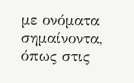με ονόματα σημαίνοντα, όπως στις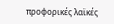προφορικές λαϊκές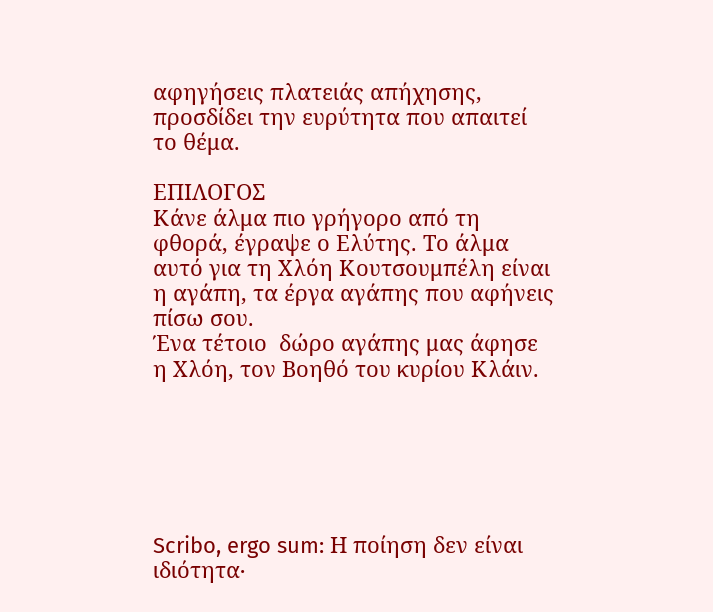αφηγήσεις πλατειάς απήχησης, προσδίδει την ευρύτητα που απαιτεί το θέμα.

ΕΠΙΛΟΓΟΣ
Κάνε άλμα πιο γρήγορο από τη φθορά, έγραψε ο Ελύτης. Το άλμα αυτό για τη Χλόη Κουτσουμπέλη είναι η αγάπη, τα έργα αγάπης που αφήνεις πίσω σου.
Ένα τέτοιο  δώρο αγάπης μας άφησε η Χλόη, τον Βοηθό του κυρίου Κλάιν.






Scribo, ergo sum: Η ποίηση δεν είναι ιδιότητα∙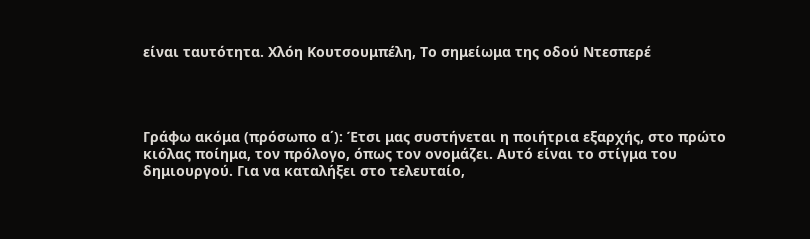είναι ταυτότητα. Χλόη Κουτσουμπέλη, Tο σημείωμα της οδού Ντεσπερέ




Γράφω ακόμα (πρόσωπο α΄): Έτσι μας συστήνεται η ποιήτρια εξαρχής, στο πρώτο κιόλας ποίημα, τον πρόλογο, όπως τον ονομάζει. Αυτό είναι το στίγμα του δημιουργού. Για να καταλήξει στο τελευταίο,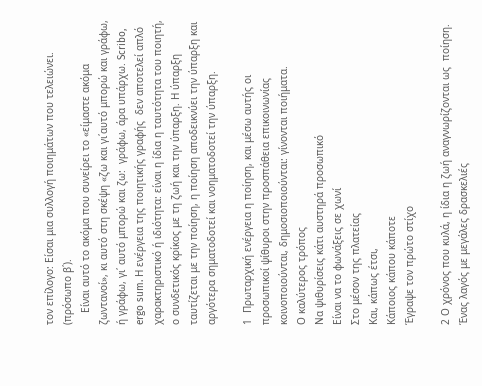τον επίλογο: Είσαι μια συλλογή ποιημάτων που τελειώνει. (πρόσωπο β΄).
    Είναι αυτό το ακόμα που συνείρει το «είμαστε ακόμα ζωντανοί», κι αυτό στη σκέψη «ζω και γι΄αυτό μπορώ και γράφω, ή γράφω, γι΄ αυτό μπορώ και ζω:  γράφω, άρα υπάρχω. Scribo, ergo sum. Η ενέργεια της ποιητικής γραφής  δεν αποτελεί απλό χαρακτηριστικό ή ιδιότητα: είναι η ίδια η ταυτότητα του ποιητή, ο συνδετικός κρίκος με τη ζωή και την ύπαρξη. Η ύπαρξη ταυτίζεται με την ποίηση, η ποίηση αποδεικνύει την ύπαρξη και αργότερα σηματοδοτεί και νοηματοδοτεί την ύπαρξη.

1  Πρωταρχική ενέργεια η ποίηση, και μέσω αυτής οι προσωπικοί ψίθυροι στην προσπάθεια επικοινωνίας κοινοποιούνται, δημοσιοποιούνται: γίνονται ποιήματα.
Ο καλύτερος τρόπος
Να ψιθυρίσεις κάτι αυστηρά προσωπικό
Είναι να το φωνάξεις σε χωνί
Στο μέσον της πλατείας
Και, κάπως έτσι,
Κάποιος κάπου κάποτε
Έγραψε τον πρώτο στίχο

2 Ο χρόνος που κυλά, η ίδια η ζωή αναγνωρίζονται ως  ποίηση.
Ένας λαγός με μεγάλες δρασκελιές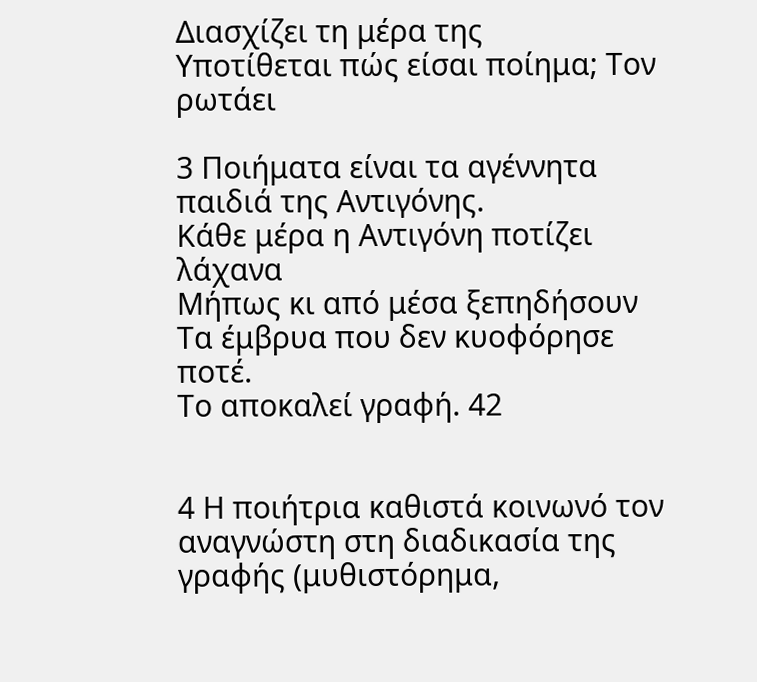Διασχίζει τη μέρα της
Υποτίθεται πώς είσαι ποίημα; Τον ρωτάει

3 Ποιήματα είναι τα αγέννητα παιδιά της Αντιγόνης.
Κάθε μέρα η Αντιγόνη ποτίζει λάχανα
Μήπως κι από μέσα ξεπηδήσουν
Τα έμβρυα που δεν κυοφόρησε ποτέ.
Το αποκαλεί γραφή. 42


4 Η ποιήτρια καθιστά κοινωνό τον αναγνώστη στη διαδικασία της γραφής (μυθιστόρημα,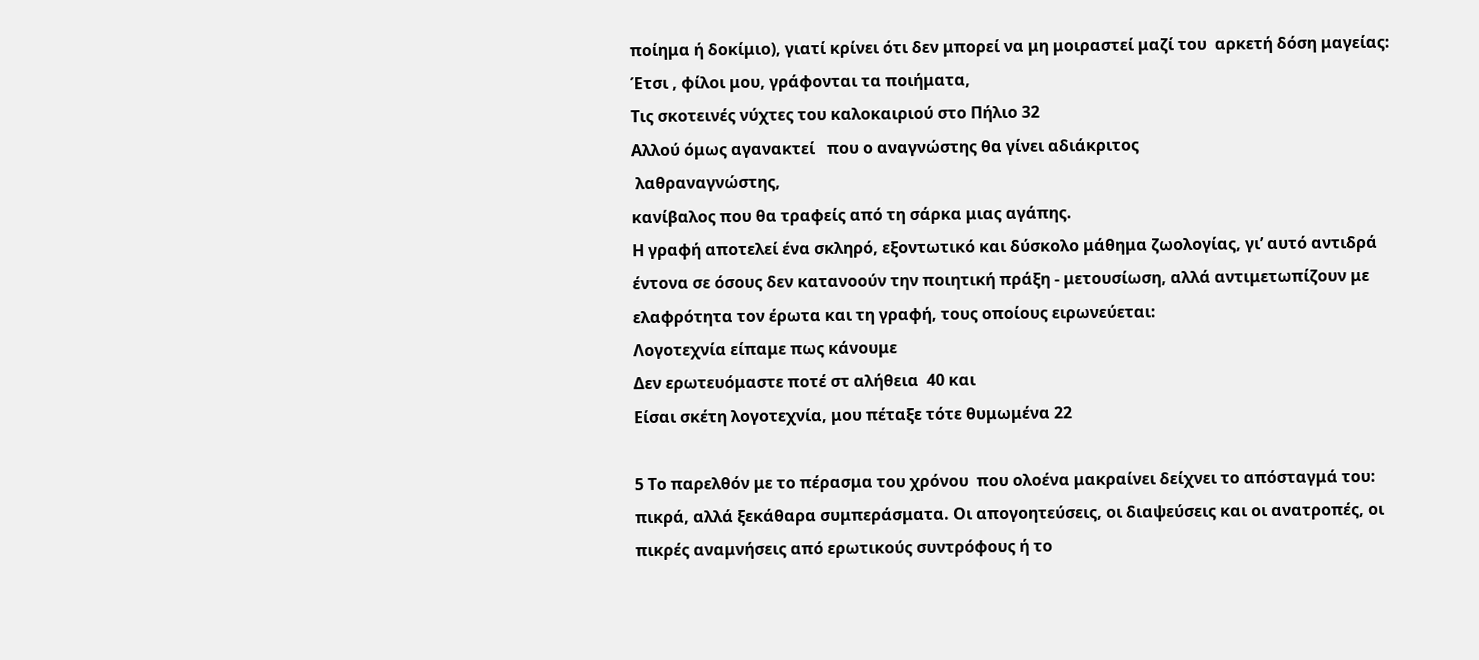ποίημα ή δοκίμιο), γιατί κρίνει ότι δεν μπορεί να μη μοιραστεί μαζί του  αρκετή δόση μαγείας:
Έτσι , φίλοι μου, γράφονται τα ποιήματα,
Τις σκοτεινές νύχτες του καλοκαιριού στο Πήλιο 32
Αλλού όμως αγανακτεί   που ο αναγνώστης θα γίνει αδιάκριτος
 λαθραναγνώστης,
κανίβαλος που θα τραφείς από τη σάρκα μιας αγάπης.
Η γραφή αποτελεί ένα σκληρό, εξοντωτικό και δύσκολο μάθημα ζωολογίας, γι’ αυτό αντιδρά έντονα σε όσους δεν κατανοούν την ποιητική πράξη - μετουσίωση, αλλά αντιμετωπίζουν με  ελαφρότητα τον έρωτα και τη γραφή, τους οποίους ειρωνεύεται:
Λογοτεχνία είπαμε πως κάνουμε
Δεν ερωτευόμαστε ποτέ στ αλήθεια  40 και
Είσαι σκέτη λογοτεχνία, μου πέταξε τότε θυμωμένα 22

5 Το παρελθόν με το πέρασμα του χρόνου  που ολοένα μακραίνει δείχνει το απόσταγμά του: πικρά, αλλά ξεκάθαρα συμπεράσματα. Οι απογοητεύσεις, οι διαψεύσεις και οι ανατροπές, οι πικρές αναμνήσεις από ερωτικούς συντρόφους ή το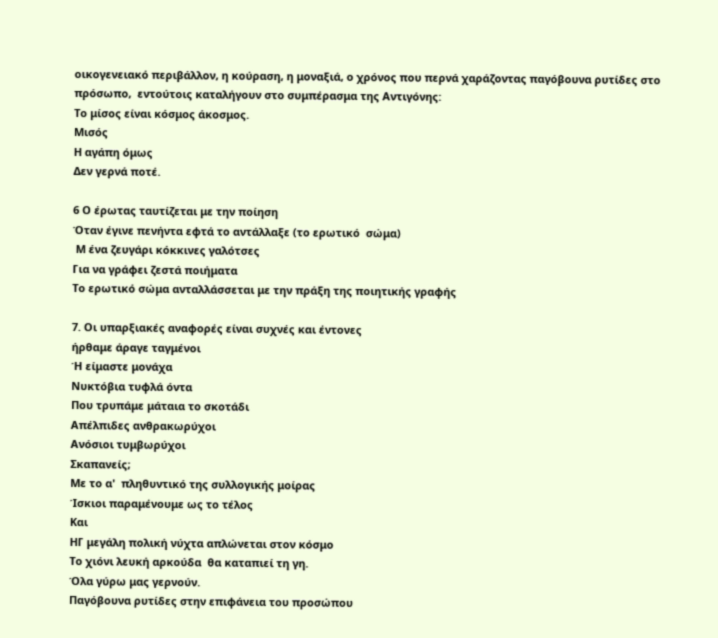οικογενειακό περιβάλλον, η κούραση, η μοναξιά, ο χρόνος που περνά χαράζοντας παγόβουνα ρυτίδες στο πρόσωπο,  εντούτοις καταλήγουν στο συμπέρασμα της Αντιγόνης:
Το μίσος είναι κόσμος άκοσμος.
Μισός
Η αγάπη όμως
Δεν γερνά ποτέ.

6 Ο έρωτας ταυτίζεται με την ποίηση
Όταν έγινε πενήντα εφτά το αντάλλαξε (το ερωτικό  σώμα)
 Μ ένα ζευγάρι κόκκινες γαλότσες
Για να γράφει ζεστά ποιήματα
Το ερωτικό σώμα ανταλλάσσεται με την πράξη της ποιητικής γραφής

7. Οι υπαρξιακές αναφορές είναι συχνές και έντονες
ήρθαμε άραγε ταγμένοι
Ή είμαστε μονάχα
Νυκτόβια τυφλά όντα
Που τρυπάμε μάταια το σκοτάδι
Απέλπιδες ανθρακωρύχοι
Ανόσιοι τυμβωρύχοι
Σκαπανείς;
Με το α'  πληθυντικό της συλλογικής μοίρας
Ίσκιοι παραμένουμε ως το τέλος
Και
ΗΓ μεγάλη πολική νύχτα απλώνεται στον κόσμο
Το χιόνι λευκή αρκούδα  θα καταπιεί τη γη.
Όλα γύρω μας γερνούν.
Παγόβουνα ρυτίδες στην επιφάνεια του προσώπου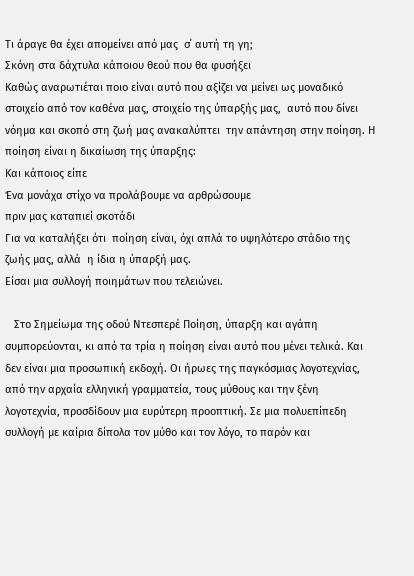Τι άραγε θα έχει απομείνει από μας  σ΄ αυτή τη γη;
Σκόνη στα δάχτυλα κάποιου θεού που θα φυσήξει
Καθώς αναρωτιέται ποιο είναι αυτό που αξίζει να μείνει ως μοναδικό στοιχείο από τον καθένα μας, στοιχείο της ύπαρξής μας,  αυτό που δίνει νόημα και σκοπό στη ζωή μας ανακαλύπτει  την απάντηση στην ποίηση. Η ποίηση είναι η δικαίωση της ύπαρξης:
Και κάποιος είπε
Ένα μονάχα στίχο να προλάβουμε να αρθρώσουμε
πριν μας καταπιεί σκοτάδι
Για να καταλήξει ότι  ποίηση είναι, όχι απλά το υψηλότερο στάδιο της ζωής μας, αλλά  η ίδια η ύπαρξή μας.
Είσαι μια συλλογή ποιημάτων που τελειώνει.

   Στο Σημείωμα της οδού Ντεσπερέ Ποίηση, ύπαρξη και αγάπη συμπορεύονται, κι από τα τρία η ποίηση είναι αυτό που μένει τελικά. Και δεν είναι μια προσωπική εκδοχή. Οι ήρωες της παγκόσμιας λογοτεχνίας, από την αρχαία ελληνική γραμματεία, τους μύθους και την ξένη λογοτεχνία, προσδίδουν μια ευρύτερη προοπτική. Σε μια πολυεπίπεδη συλλογή με καίρια δίπολα τον μύθο και τον λόγο, το παρόν και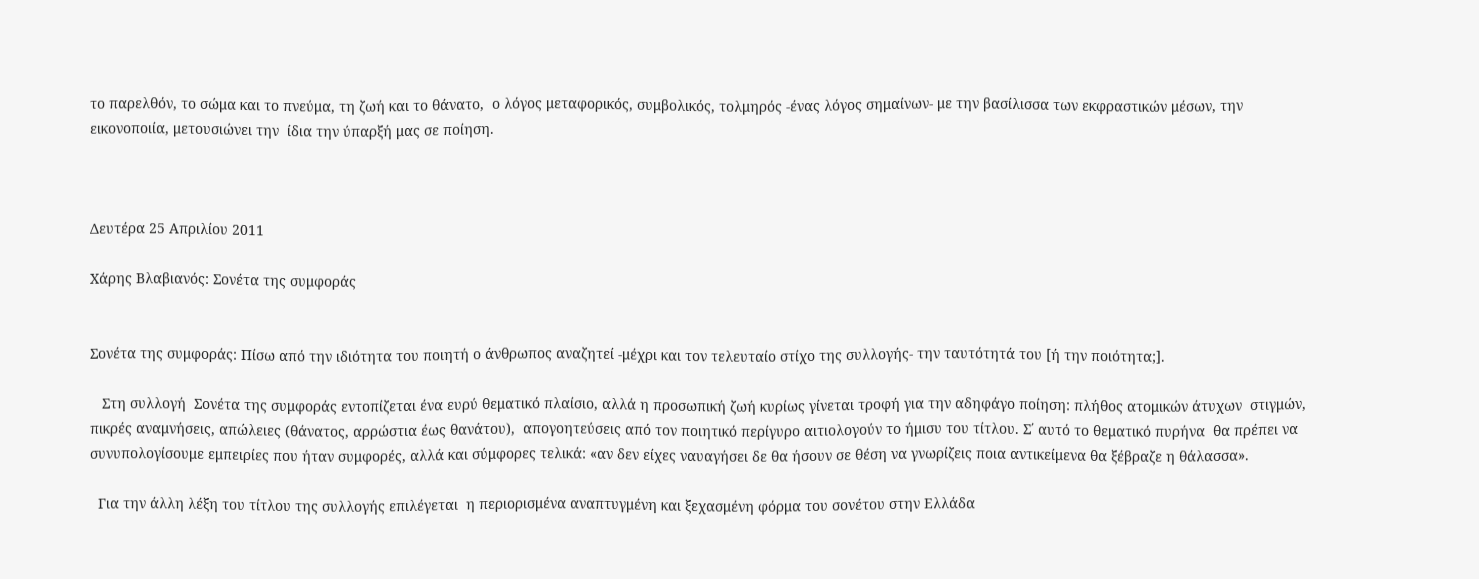το παρελθόν, το σώμα και το πνεύμα, τη ζωή και το θάνατο,  ο λόγος μεταφορικός, συμβολικός, τολμηρός -ένας λόγος σημαίνων- με την βασίλισσα των εκφραστικών μέσων, την εικονοποιία, μετουσιώνει την  ίδια την ύπαρξή μας σε ποίηση.



Δευτέρα 25 Απριλίου 2011

Χάρης Βλαβιανός: Σονέτα της συμφοράς


Σονέτα της συμφοράς: Πίσω από την ιδιότητα του ποιητή ο άνθρωπος αναζητεί -μέχρι και τον τελευταίο στίχο της συλλογής- την ταυτότητά του [ή την ποιότητα;].

   Στη συλλογή  Σονέτα της συμφοράς εντοπίζεται ένα ευρύ θεματικό πλαίσιο, αλλά η προσωπική ζωή κυρίως γίνεται τροφή για την αδηφάγο ποίηση: πλήθος ατομικών άτυχων  στιγμών, πικρές αναμνήσεις, απώλειες (θάνατος, αρρώστια έως θανάτου),  απογοητεύσεις από τον ποιητικό περίγυρο αιτιολογούν το ήμισυ του τίτλου. Σ΄ αυτό το θεματικό πυρήνα  θα πρέπει να συνυπολογίσουμε εμπειρίες που ήταν συμφορές, αλλά και σύμφορες τελικά: «αν δεν είχες ναυαγήσει δε θα ήσουν σε θέση να γνωρίζεις ποια αντικείμενα θα ξέβραζε η θάλασσα».

  Για την άλλη λέξη του τίτλου της συλλογής επιλέγεται  η περιορισμένα αναπτυγμένη και ξεχασμένη φόρμα του σονέτου στην Ελλάδα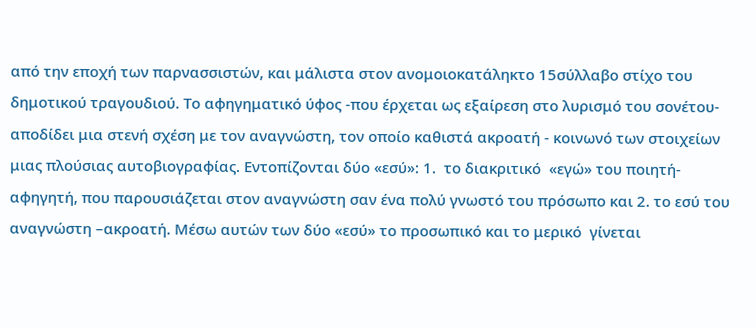από την εποχή των παρνασσιστών, και μάλιστα στον ανομοιοκατάληκτο 15σύλλαβο στίχο του δημοτικού τραγουδιού. Το αφηγηματικό ύφος -που έρχεται ως εξαίρεση στο λυρισμό του σονέτου- αποδίδει μια στενή σχέση με τον αναγνώστη, τον οποίο καθιστά ακροατή - κοινωνό των στοιχείων μιας πλούσιας αυτοβιογραφίας. Εντοπίζονται δύο «εσύ»: 1.  το διακριτικό  «εγώ» του ποιητή- αφηγητή, που παρουσιάζεται στον αναγνώστη σαν ένα πολύ γνωστό του πρόσωπο και 2. το εσύ του αναγνώστη –ακροατή. Μέσω αυτών των δύο «εσύ» το προσωπικό και το μερικό  γίνεται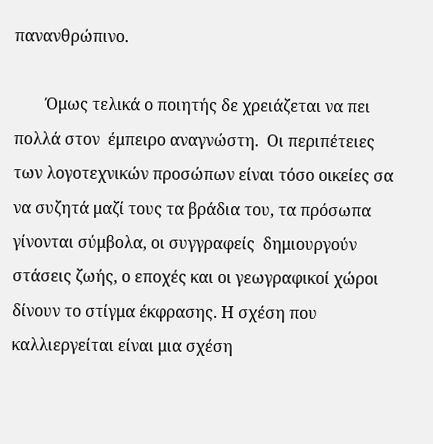πανανθρώπινο.

        Όμως τελικά ο ποιητής δε χρειάζεται να πει πολλά στον  έμπειρο αναγνώστη.  Οι περιπέτειες των λογοτεχνικών προσώπων είναι τόσο οικείες σα να συζητά μαζί τους τα βράδια του, τα πρόσωπα γίνονται σύμβολα, οι συγγραφείς  δημιουργούν στάσεις ζωής, ο εποχές και οι γεωγραφικοί χώροι δίνουν το στίγμα έκφρασης. Η σχέση που καλλιεργείται είναι μια σχέση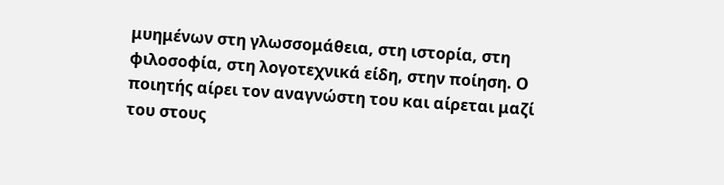μυημένων στη γλωσσομάθεια, στη ιστορία, στη φιλοσοφία, στη λογοτεχνικά είδη, στην ποίηση. Ο ποιητής αίρει τον αναγνώστη του και αίρεται μαζί του στους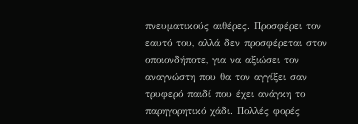πνευματικούς αιθέρες. Προσφέρει τον εαυτό του, αλλά δεν προσφέρεται στον οποιονδήποτε, για να αξιώσει τον αναγνώστη που θα τον αγγίξει σαν τρυφερό παιδί που έχει ανάγκη το παρηγορητικό χάδι. Πολλές φορές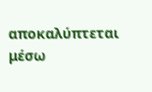αποκαλύπτεται μέσω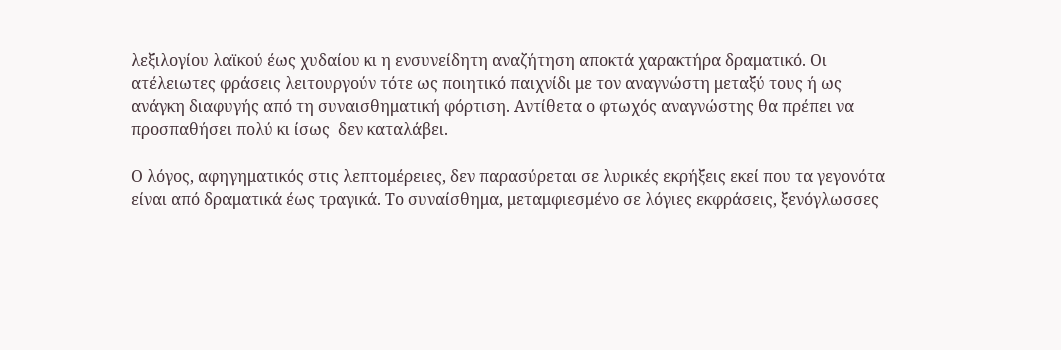λεξιλογίου λαϊκού έως χυδαίου κι η ενσυνείδητη αναζήτηση αποκτά χαρακτήρα δραματικό. Οι  ατέλειωτες φράσεις λειτουργούν τότε ως ποιητικό παιχνίδι με τον αναγνώστη μεταξύ τους ή ως ανάγκη διαφυγής από τη συναισθηματική φόρτιση. Αντίθετα ο φτωχός αναγνώστης θα πρέπει να προσπαθήσει πολύ κι ίσως  δεν καταλάβει.

Ο λόγος, αφηγηματικός στις λεπτομέρειες, δεν παρασύρεται σε λυρικές εκρήξεις εκεί που τα γεγονότα είναι από δραματικά έως τραγικά. Το συναίσθημα, μεταμφιεσμένο σε λόγιες εκφράσεις, ξενόγλωσσες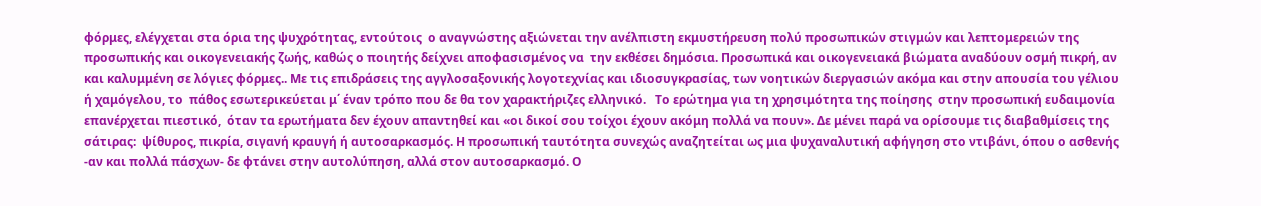φόρμες, ελέγχεται στα όρια της ψυχρότητας, εντούτοις  ο αναγνώστης αξιώνεται την ανέλπιστη εκμυστήρευση πολύ προσωπικών στιγμών και λεπτομερειών της προσωπικής και οικογενειακής ζωής, καθώς ο ποιητής δείχνει αποφασισμένος να  την εκθέσει δημόσια. Προσωπικά και οικογενειακά βιώματα αναδύουν οσμή πικρή, αν και καλυμμένη σε λόγιες φόρμες.. Με τις επιδράσεις της αγγλοσαξονικής λογοτεχνίας και ιδιοσυγκρασίας, των νοητικών διεργασιών ακόμα και στην απουσία του γέλιου ή χαμόγελου, το  πάθος εσωτερικεύεται μ΄ έναν τρόπο που δε θα τον χαρακτήριζες ελληνικό.   Το ερώτημα για τη χρησιμότητα της ποίησης  στην προσωπική ευδαιμονία  επανέρχεται πιεστικό,  όταν τα ερωτήματα δεν έχουν απαντηθεί και «οι δικοί σου τοίχοι έχουν ακόμη πολλά να πουν». Δε μένει παρά να ορίσουμε τις διαβαθμίσεις της σάτιρας:  ψίθυρος, πικρία, σιγανή κραυγή ή αυτοσαρκασμός. Η προσωπική ταυτότητα συνεχώς αναζητείται ως μια ψυχαναλυτική αφήγηση στο ντιβάνι, όπου ο ασθενής -αν και πολλά πάσχων- δε φτάνει στην αυτολύπηση, αλλά στον αυτοσαρκασμό. Ο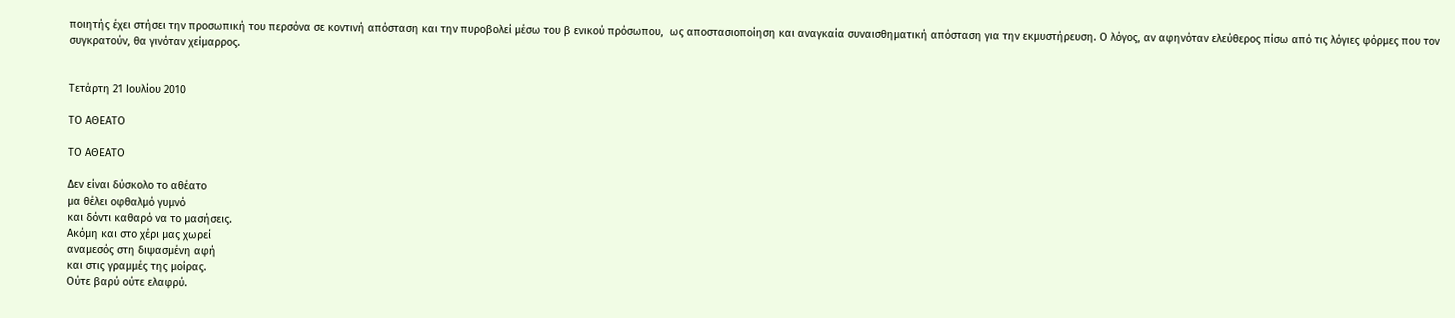ποιητής έχει στήσει την προσωπική του περσόνα σε κοντινή απόσταση και την πυροβολεί μέσω του β ενικού πρόσωπου,  ως αποστασιοποίηση και αναγκαία συναισθηματική απόσταση για την εκμυστήρευση. Ο λόγος, αν αφηνόταν ελεύθερος πίσω από τις λόγιες φόρμες που τον συγκρατούν, θα γινόταν χείμαρρος.


Τετάρτη 21 Ιουλίου 2010

ΤΟ ΑΘΕΑΤΟ

ΤΟ ΑΘΕΑΤΟ

Δεν είναι δύσκολο το αθέατο
μα θέλει οφθαλμό γυμνό
και δόντι καθαρό να το μασήσεις.
Ακόμη και στο χέρι μας χωρεί
αναμεσός στη διψασμένη αφή
και στις γραμμές της μοίρας.
Ούτε βαρύ ούτε ελαφρύ.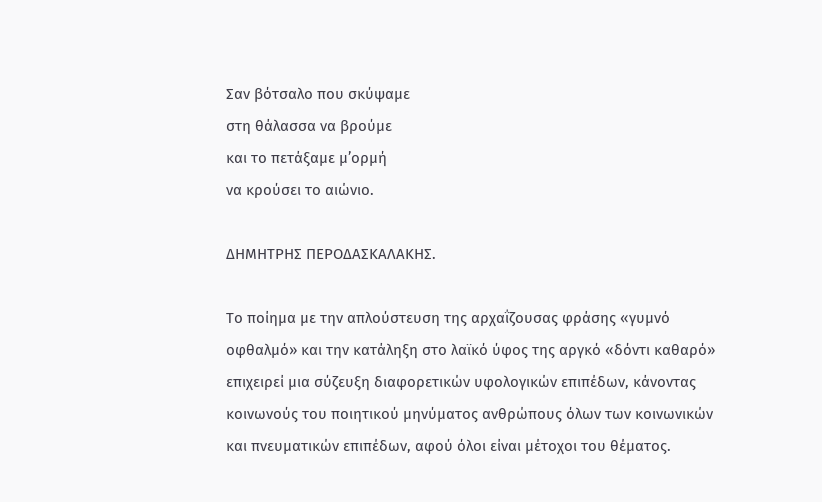Σαν βότσαλο που σκύψαμε
στη θάλασσα να βρούμε
και το πετάξαμε μ’ορμή
να κρούσει το αιώνιο.

ΔΗΜΗΤΡΗΣ ΠΕΡΟΔΑΣΚΑΛΑΚΗΣ.

Το ποίημα με την απλούστευση της αρχαΐζουσας φράσης «γυμνό οφθαλμό» και την κατάληξη στο λαϊκό ύφος της αργκό «δόντι καθαρό» επιχειρεί μια σύζευξη διαφορετικών υφολογικών επιπέδων, κάνοντας κοινωνούς του ποιητικού μηνύματος ανθρώπους όλων των κοινωνικών και πνευματικών επιπέδων, αφού όλοι είναι μέτοχοι του θέματος.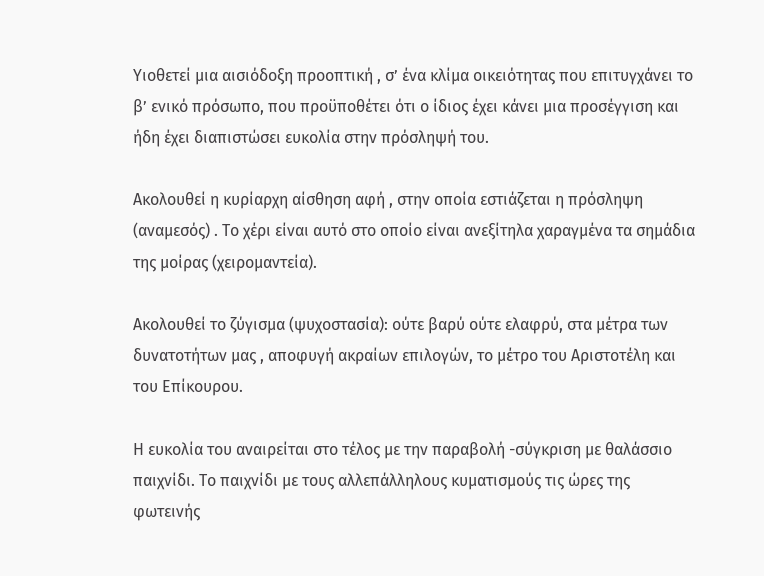Υιοθετεί μια αισιόδοξη προοπτική , σ’ ένα κλίμα οικειότητας που επιτυγχάνει το β’ ενικό πρόσωπο, που προϋποθέτει ότι ο ίδιος έχει κάνει μια προσέγγιση και ήδη έχει διαπιστώσει ευκολία στην πρόσληψή του.

Ακολουθεί η κυρίαρχη αίσθηση αφή , στην οποία εστιάζεται η πρόσληψη (αναμεσός) . Το χέρι είναι αυτό στο οποίο είναι ανεξίτηλα χαραγμένα τα σημάδια της μοίρας (χειρομαντεία).

Ακολουθεί το ζύγισμα (ψυχοστασία): ούτε βαρύ ούτε ελαφρύ, στα μέτρα των δυνατοτήτων μας , αποφυγή ακραίων επιλογών, το μέτρο του Αριστοτέλη και του Επίκουρου.

Η ευκολία του αναιρείται στο τέλος με την παραβολή -σύγκριση με θαλάσσιο παιχνίδι. Το παιχνίδι με τους αλλεπάλληλους κυματισμούς τις ώρες της φωτεινής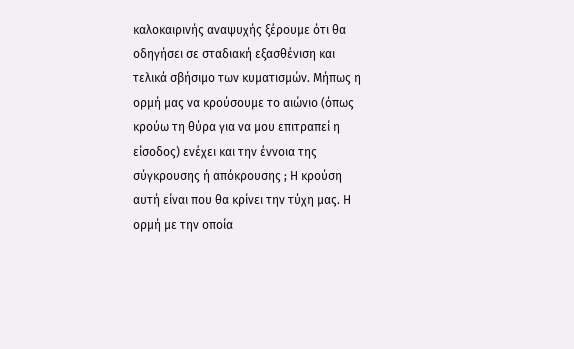καλοκαιρινής αναψυχής ξέρουμε ότι θα οδηγήσει σε σταδιακή εξασθένιση και τελικά σβήσιμο των κυματισμών. Μήπως η ορμή μας να κρούσουμε το αιώνιο (όπως κρούω τη θύρα για να μου επιτραπεί η είσοδος) ενέχει και την έννοια της σύγκρουσης ή απόκρουσης ; Η κρούση αυτή είναι που θα κρίνει την τύχη μας. Η ορμή με την οποία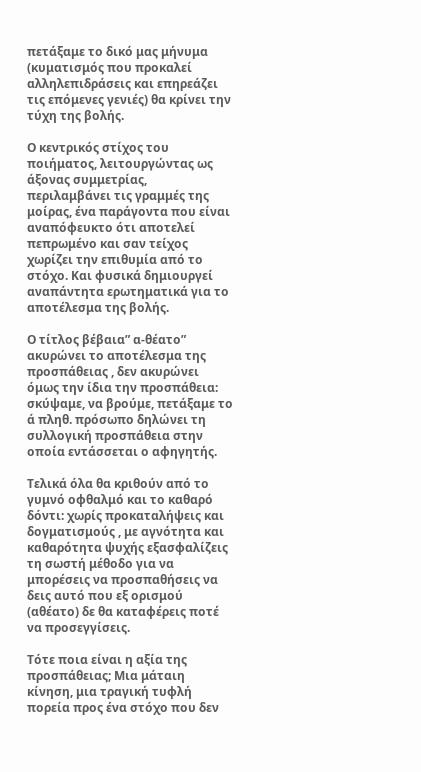πετάξαμε το δικό μας μήνυμα (κυματισμός που προκαλεί αλληλεπιδράσεις και επηρεάζει τις επόμενες γενιές) θα κρίνει την τύχη της βολής.

Ο κεντρικός στίχος του ποιήματος, λειτουργώντας ως άξονας συμμετρίας, περιλαμβάνει τις γραμμές της μοίρας, ένα παράγοντα που είναι αναπόφευκτο ότι αποτελεί πεπρωμένο και σαν τείχος χωρίζει την επιθυμία από το στόχο. Και φυσικά δημιουργεί αναπάντητα ερωτηματικά για το αποτέλεσμα της βολής.

Ο τίτλος βέβαια” α-θέατο” ακυρώνει το αποτέλεσμα της προσπάθειας , δεν ακυρώνει όμως την ίδια την προσπάθεια: σκύψαμε, να βρούμε, πετάξαμε το ά πληθ. πρόσωπο δηλώνει τη συλλογική προσπάθεια στην οποία εντάσσεται ο αφηγητής.

Τελικά όλα θα κριθούν από το γυμνό οφθαλμό και το καθαρό δόντι: χωρίς προκαταλήψεις και δογματισμούς , με αγνότητα και καθαρότητα ψυχής εξασφαλίζεις τη σωστή μέθοδο για να μπορέσεις να προσπαθήσεις να δεις αυτό που εξ ορισμού (αθέατο) δε θα καταφέρεις ποτέ να προσεγγίσεις.

Τότε ποια είναι η αξία της προσπάθειας; Μια μάταιη κίνηση, μια τραγική τυφλή πορεία προς ένα στόχο που δεν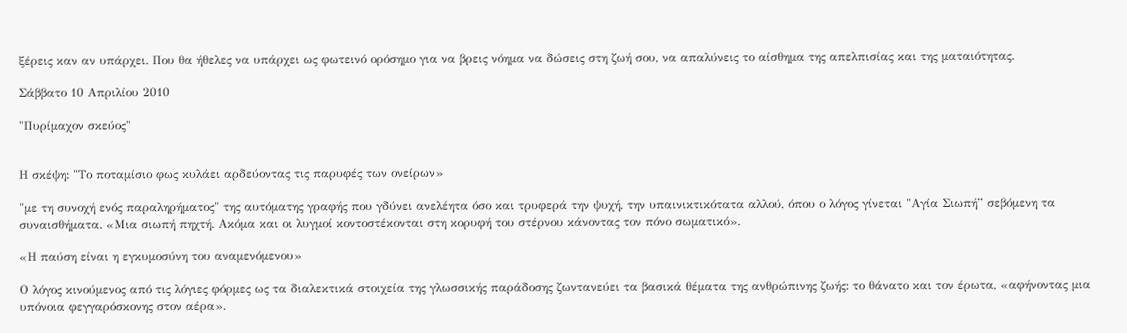ξέρεις καν αν υπάρχει. Που θα ήθελες να υπάρχει ως φωτεινό ορόσημο για να βρεις νόημα να δώσεις στη ζωή σου, να απαλύνεις το αίσθημα της απελπισίας και της ματαιότητας.

Σάββατο 10 Απριλίου 2010

"Πυρίμαχον σκεύος"


Η σκέψη: "Το ποταμίσιο φως κυλάει αρδεύοντας τις παρυφές των ονείρων»

"με τη συνοχή ενός παραληρήματος" της αυτόματης γραφής που γδύνει ανελέητα όσο και τρυφερά την ψυχή, την υπαινικτικότατα αλλού, όπου ο λόγος γίνεται "Αγία Σιωπή” σεβόμενη τα συναισθήματα. «Μια σιωπή πηχτή. Ακόμα και οι λυγμοί κοντοστέκονται στη κορυφή του στέρνου κάνοντας τον πόνο σωματικό».

«Η παύση είναι η εγκυμοσύνη του αναμενόμενου»

Ο λόγος κινούμενος από τις λόγιες φόρμες ως τα διαλεκτικά στοιχεία της γλωσσικής παράδοσης ζωντανεύει τα βασικά θέματα της ανθρώπινης ζωής: το θάνατο και τον έρωτα, «αφήνοντας μια υπόνοια φεγγαρόσκονης στον αέρα».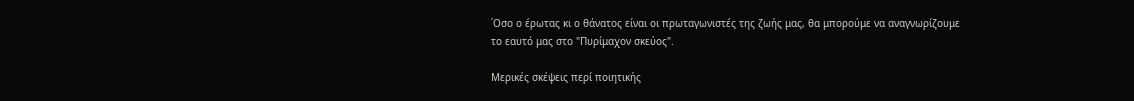΄Oσο ο έρωτας κι ο θάνατος είναι οι πρωταγωνιστές της ζωής μας, θα μπορούμε να αναγνωρίζουμε το εαυτό μας στο "Πυρίμαχον σκεύος".

Μερικές σκέψεις περί ποιητικής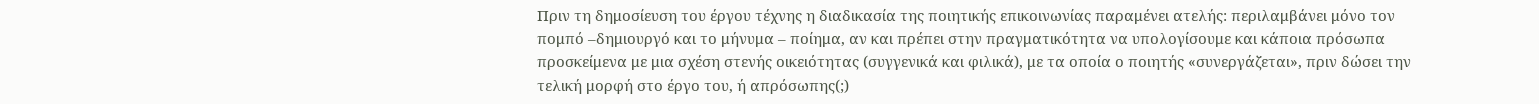Πριν τη δημοσίευση του έργου τέχνης η διαδικασία της ποιητικής επικοινωνίας παραμένει ατελής: περιλαμβάνει μόνο τον πομπό –δημιουργό και το μήνυμα – ποίημα, αν και πρέπει στην πραγματικότητα να υπολογίσουμε και κάποια πρόσωπα προσκείμενα με μια σχέση στενής οικειότητας (συγγενικά και φιλικά), με τα οποία ο ποιητής «συνεργάζεται», πριν δώσει την τελική μορφή στο έργο του, ή απρόσωπης(;)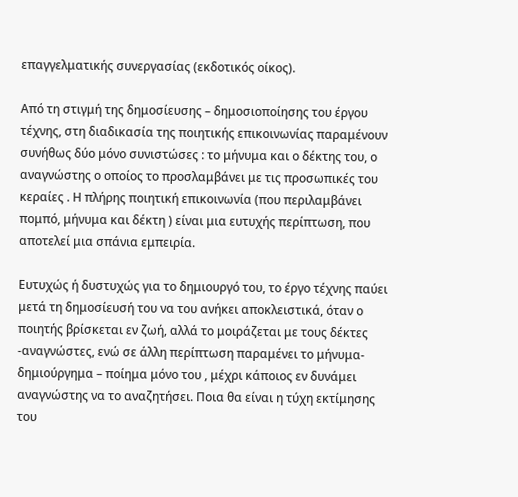επαγγελματικής συνεργασίας (εκδοτικός οίκος).

Από τη στιγμή της δημοσίευσης – δημοσιοποίησης του έργου τέχνης, στη διαδικασία της ποιητικής επικοινωνίας παραμένουν συνήθως δύο μόνο συνιστώσες : το μήνυμα και ο δέκτης του, ο αναγνώστης ο οποίος το προσλαμβάνει με τις προσωπικές του κεραίες . Η πλήρης ποιητική επικοινωνία (που περιλαμβάνει πομπό, μήνυμα και δέκτη ) είναι μια ευτυχής περίπτωση, που αποτελεί μια σπάνια εμπειρία.

Eυτυχώς ή δυστυχώς για το δημιουργό του, το έργο τέχνης παύει μετά τη δημοσίευσή του να του ανήκει αποκλειστικά, όταν ο ποιητής βρίσκεται εν ζωή, αλλά το μοιράζεται με τους δέκτες -αναγνώστες, ενώ σε άλλη περίπτωση παραμένει το μήνυμα- δημιούργημα – ποίημα μόνο του , μέχρι κάποιος εν δυνάμει αναγνώστης να το αναζητήσει. Ποια θα είναι η τύχη εκτίμησης του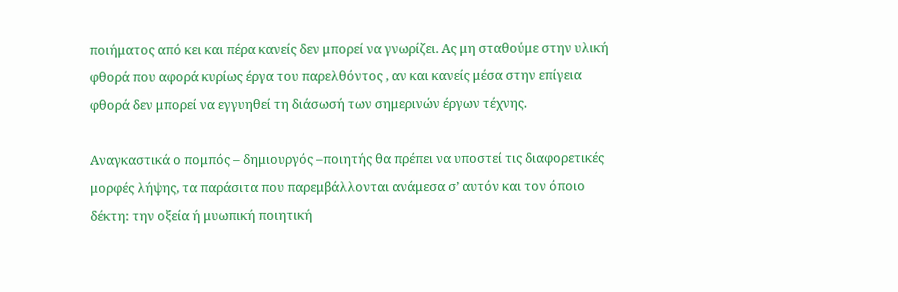ποιήματος από κει και πέρα κανείς δεν μπορεί να γνωρίζει. Ας μη σταθούμε στην υλική φθορά που αφορά κυρίως έργα του παρελθόντος , αν και κανείς μέσα στην επίγεια φθορά δεν μπορεί να εγγυηθεί τη διάσωσή των σημερινών έργων τέχνης.

Αναγκαστικά ο πομπός – δημιουργός –ποιητής θα πρέπει να υποστεί τις διαφορετικές μορφές λήψης, τα παράσιτα που παρεμβάλλονται ανάμεσα σ’ αυτόν και τον όποιο δέκτη: την οξεία ή μυωπική ποιητική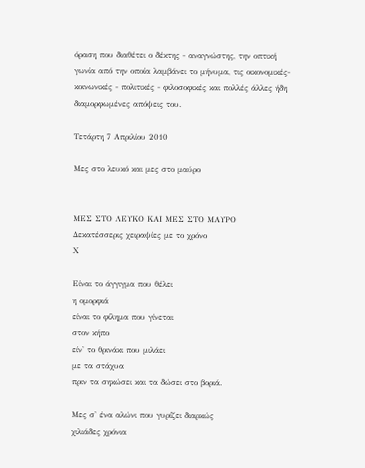όραση που διαθέτει ο δέκτης - αναγνώστης, την οπτική γωνία από την οποία λαμβάνει το μήνυμα, τις οικονομικές- κοινωνικές - πολιτικές - φιλοσοφικές και πολλές άλλες ήδη διαμορφωμένες απόψεις του.

Τετάρτη 7 Απριλίου 2010

Μες στο λευκό και μες στο μαύρο


ΜΕΣ ΣΤΟ ΛΕΥΚΟ ΚΑΙ ΜΕΣ ΣΤΟ ΜΑΥΡΟ
Δεκατέσσερις χειραψίες με το χρόνο
Χ

Είναι το άγγιγμα που θέλει
η ομορφιά
είναι το φίλημα που γίνεται
στον κήπο
είν' το θρινάκι που μιλάει
με τα στάχυα
πριν τα σηκώσει και τα δώσει στο βοριά.

Μες σ' ένα αλώνι που γυρίζει διαρκώς
χιλιάδες χρόνια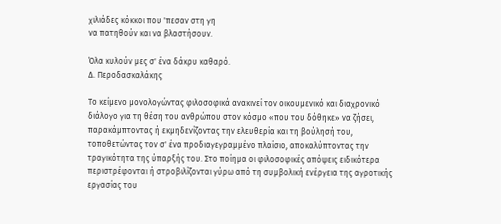χιλιάδες κόκκοι που 'πεσαν στη γη
να πατηθούν και να βλαστήσουν.

Όλα κυλούν μες σ' ένα δάκρυ καθαρό.
Δ. Περοδασκαλάκης

Το κείμενο μονολογώντας φιλοσοφικά ανακινεί τον οικουμενικό και διαχρονικό διάλογο για τη θέση του ανθρώπου στον κόσμο «που του δόθηκε» να ζήσει, παρακάμπτοντας ή εκμηδενίζοντας την ελευθερία και τη βούλησή του, τοποθετώντας τον σ' ένα προδιαγεγραμμένο πλαίσιο, αποκαλύπτοντας την τραγικότητα της ύπαρξής του. Στο ποίημα οι φιλοσοφικές απόψεις ειδικότερα περιστρέφονται ή στροβιλίζονται γύρω από τη συμβολική ενέργεια της αγροτικής εργασίας του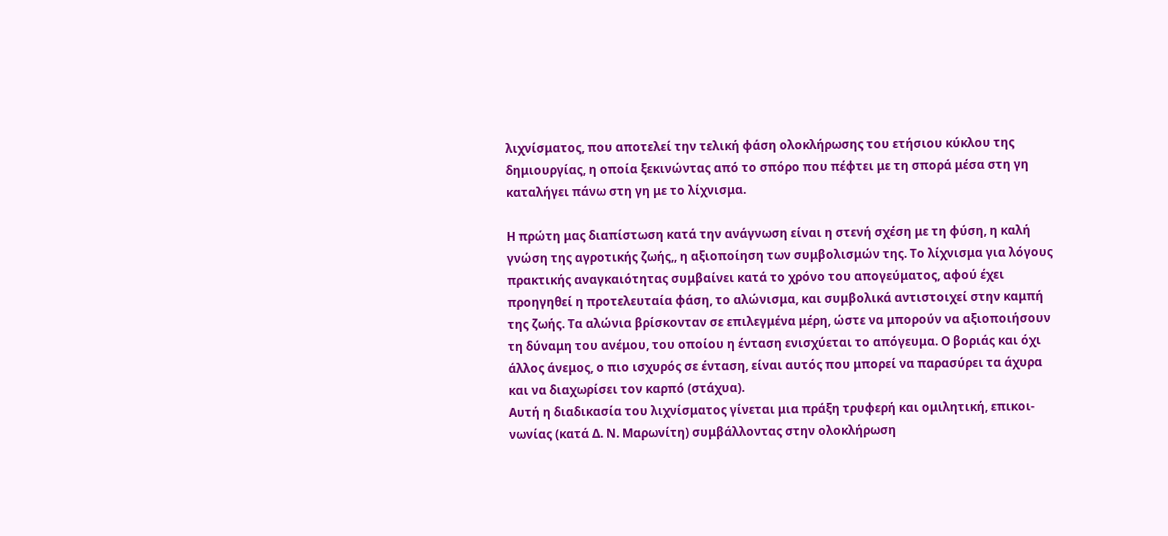λιχνίσματος, που αποτελεί την τελική φάση ολοκλήρωσης του ετήσιου κύκλου της δημιουργίας, η οποία ξεκινώντας από το σπόρο που πέφτει με τη σπορά μέσα στη γη καταλήγει πάνω στη γη με το λίχνισμα.

Η πρώτη μας διαπίστωση κατά την ανάγνωση είναι η στενή σχέση με τη φύση, η καλή γνώση της αγροτικής ζωής,, η αξιοποίηση των συμβολισμών της. Το λίχνισμα για λόγους πρακτικής αναγκαιότητας συμβαίνει κατά το χρόνο του απογεύματος, αφού έχει προηγηθεί η προτελευταία φάση, το αλώνισμα, και συμβολικά αντιστοιχεί στην καμπή της ζωής. Τα αλώνια βρίσκονταν σε επιλεγμένα μέρη, ώστε να μπορούν να αξιοποιήσουν τη δύναμη του ανέμου, του οποίου η ένταση ενισχύεται το απόγευμα. Ο βοριάς και όχι άλλος άνεμος, ο πιο ισχυρός σε ένταση, είναι αυτός που μπορεί να παρασύρει τα άχυρα και να διαχωρίσει τον καρπό (στάχυα).
Αυτή η διαδικασία του λιχνίσματος γίνεται μια πράξη τρυφερή και ομιλητική, επικοι-νωνίας (κατά Δ. Ν. Μαρωνίτη) συμβάλλοντας στην ολοκλήρωση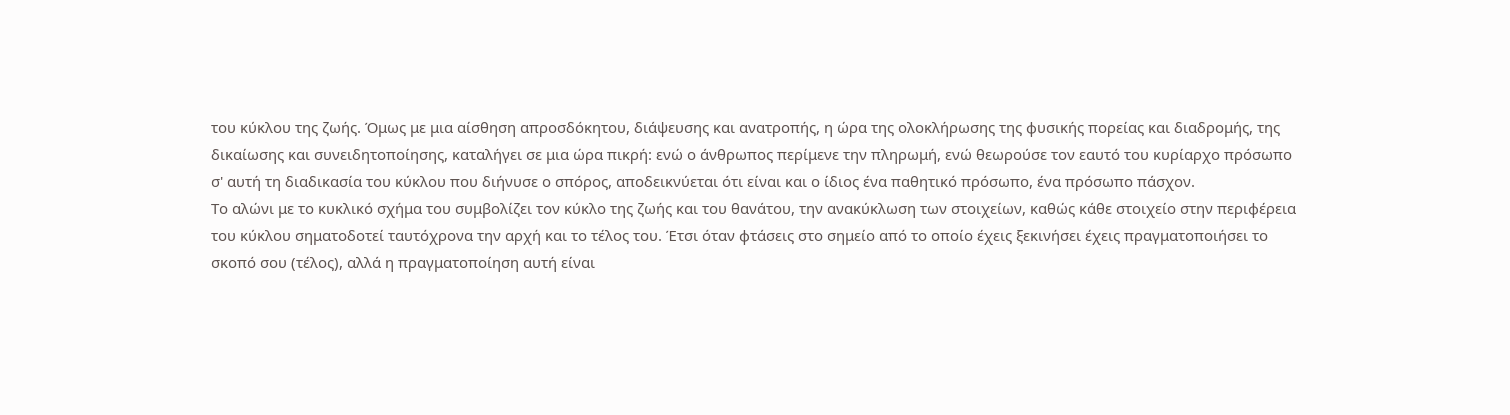του κύκλου της ζωής. Όμως με μια αίσθηση απροσδόκητου, διάψευσης και ανατροπής, η ώρα της ολοκλήρωσης της φυσικής πορείας και διαδρομής, της δικαίωσης και συνειδητοποίησης, καταλήγει σε μια ώρα πικρή: ενώ ο άνθρωπος περίμενε την πληρωμή, ενώ θεωρούσε τον εαυτό του κυρίαρχο πρόσωπο σ' αυτή τη διαδικασία του κύκλου που διήνυσε ο σπόρος, αποδεικνύεται ότι είναι και ο ίδιος ένα παθητικό πρόσωπο, ένα πρόσωπο πάσχον.
Το αλώνι με το κυκλικό σχήμα του συμβολίζει τον κύκλο της ζωής και του θανάτου, την ανακύκλωση των στοιχείων, καθώς κάθε στοιχείο στην περιφέρεια του κύκλου σηματοδοτεί ταυτόχρονα την αρχή και το τέλος του. Έτσι όταν φτάσεις στο σημείο από το οποίο έχεις ξεκινήσει έχεις πραγματοποιήσει το σκοπό σου (τέλος), αλλά η πραγματοποίηση αυτή είναι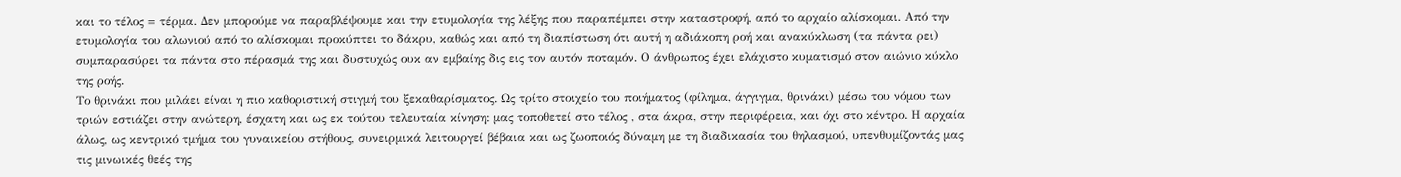και το τέλος = τέρμα. Δεν μπορούμε να παραβλέψουμε και την ετυμολογία της λέξης που παραπέμπει στην καταστροφή, από το αρχαίο αλίσκομαι. Από την ετυμολογία του αλωνιού από το αλίσκομαι προκύπτει το δάκρυ, καθώς και από τη διαπίστωση ότι αυτή η αδιάκοπη ροή και ανακύκλωση (τα πάντα ρει) συμπαρασύρει τα πάντα στο πέρασμά της και δυστυχώς ουκ αν εμβαίης δις εις τον αυτόν ποταμόν. Ο άνθρωπος έχει ελάχιστο κυματισμό στον αιώνιο κύκλο της ροής.
Το θρινάκι που μιλάει είναι η πιο καθοριστική στιγμή του ξεκαθαρίσματος. Ως τρίτο στοιχείο του ποιήματος (φίλημα, άγγιγμα, θρινάκι) μέσω του νόμου των τριών εστιάζει στην ανώτερη, έσχατη και ως εκ τούτου τελευταία κίνηση: μας τοποθετεί στο τέλος , στα άκρα, στην περιφέρεια, και όχι στο κέντρο. Η αρχαία άλως, ως κεντρικό τμήμα του γυναικείου στήθους, συνειρμικά λειτουργεί βέβαια και ως ζωοποιός δύναμη με τη διαδικασία του θηλασμού, υπενθυμίζοντάς μας τις μινωικές θεές της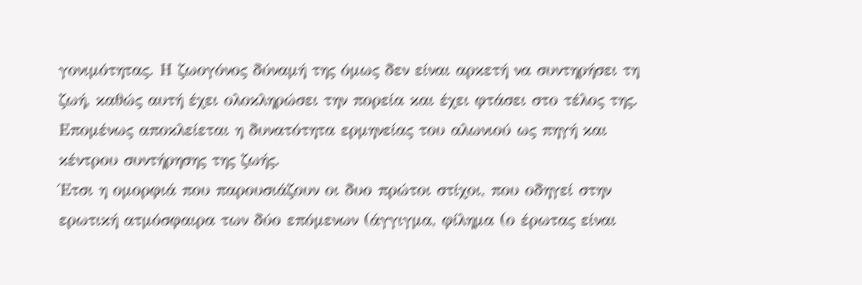γονιμότητας. Η ζωογόνος δύναμή της όμως δεν είναι αρκετή να συντηρήσει τη ζωή, καθώς αυτή έχει ολοκληρώσει την πορεία και έχει φτάσει στο τέλος της. Επομένως αποκλείεται η δυνατότητα ερμηνείας του αλωνιού ως πηγή και κέντρου συντήρησης της ζωής.
Έτσι η ομορφιά που παρουσιάζουν οι δυο πρώτοι στίχοι, που οδηγεί στην ερωτική ατμόσφαιρα των δύο επόμενων (άγγιγμα, φίλημα (ο έρωτας είναι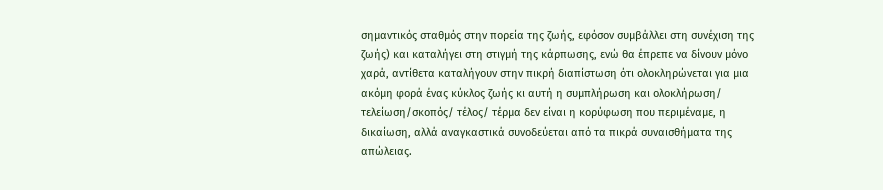σημαντικός σταθμός στην πορεία της ζωής, εφόσον συμβάλλει στη συνέχιση της ζωής) και καταλήγει στη στιγμή της κάρπωσης, ενώ θα έπρεπε να δίνουν μόνο χαρά, αντίθετα καταλήγουν στην πικρή διαπίστωση ότι ολοκληρώνεται για μια ακόμη φορά ένας κύκλος ζωής κι αυτή η συμπλήρωση και ολοκλήρωση/ τελείωση/σκοπός/ τέλος/ τέρμα δεν είναι η κορύφωση που περιμέναμε, η δικαίωση, αλλά αναγκαστικά συνοδεύεται από τα πικρά συναισθήματα της απώλειας.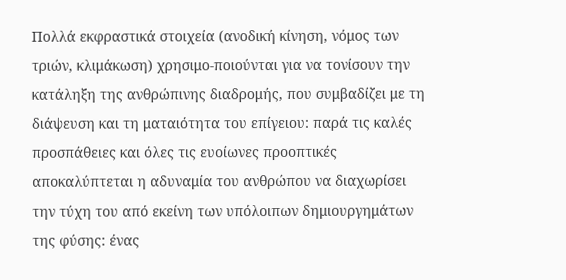Πολλά εκφραστικά στοιχεία (ανοδική κίνηση, νόμος των τριών, κλιμάκωση) χρησιμο-ποιούνται για να τονίσουν την κατάληξη της ανθρώπινης διαδρομής, που συμβαδίζει με τη διάψευση και τη ματαιότητα του επίγειου: παρά τις καλές προσπάθειες και όλες τις ευοίωνες προοπτικές αποκαλύπτεται η αδυναμία του ανθρώπου να διαχωρίσει την τύχη του από εκείνη των υπόλοιπων δημιουργημάτων της φύσης: ένας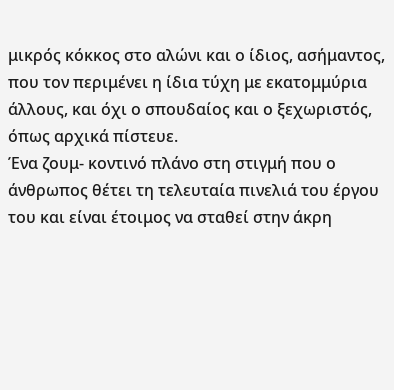μικρός κόκκος στο αλώνι και ο ίδιος, ασήμαντος, που τον περιμένει η ίδια τύχη με εκατομμύρια άλλους, και όχι ο σπουδαίος και ο ξεχωριστός, όπως αρχικά πίστευε.
Ένα ζουμ- κοντινό πλάνο στη στιγμή που ο άνθρωπος θέτει τη τελευταία πινελιά του έργου του και είναι έτοιμος να σταθεί στην άκρη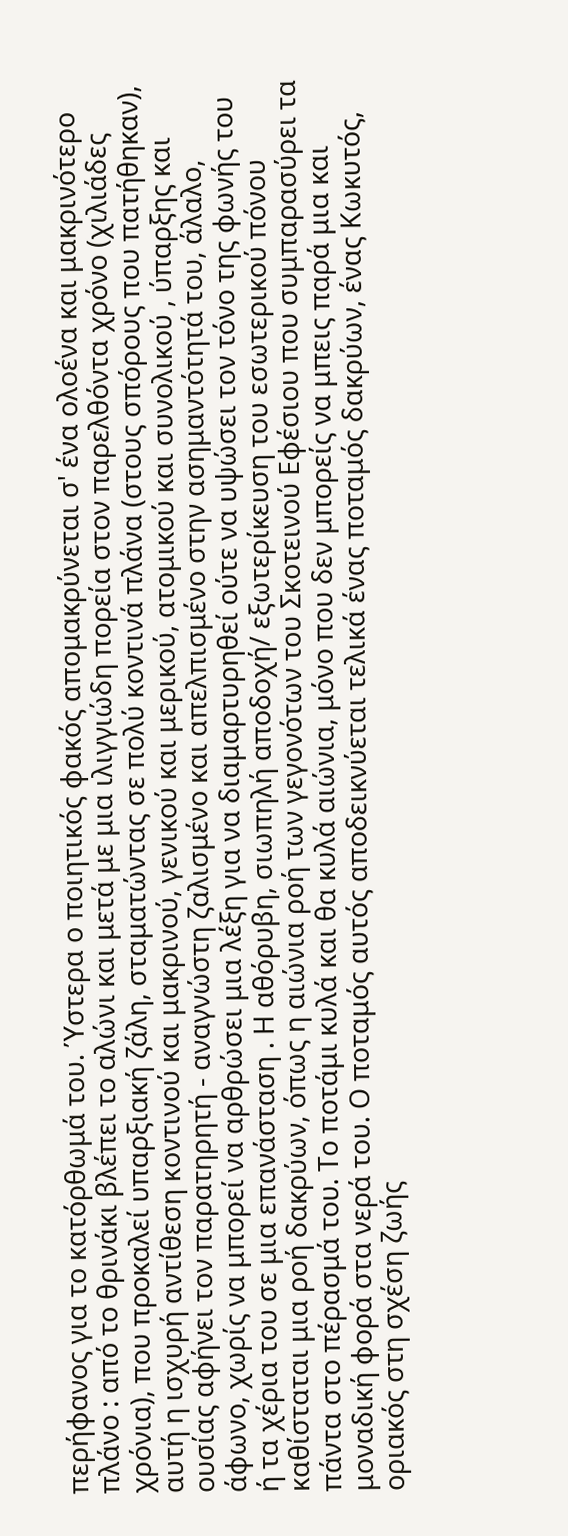περήφανος για το κατόρθωμά του. Ύστερα ο ποιητικός φακός απομακρύνεται σ' ένα ολοένα και μακρινότερο πλάνο : από το θρινάκι βλέπει το αλώνι και μετά με μια ιλιγγιώδη πορεία στον παρελθόντα χρόνο (χιλιάδες χρόνια), που προκαλεί υπαρξιακή ζάλη, σταματώντας σε πολύ κοντινά πλάνα (στους σπόρους που πατήθηκαν), αυτή η ισχυρή αντίθεση κοντινού και μακρινού, γενικού και μερικού, ατομικού και συνολικού , ύπαρξης και ουσίας αφήνει τον παρατηρητή - αναγνώστη ζαλισμένο και απελπισμένο στην ασημαντότητά του, άλαλο, άφωνο, χωρίς να μπορεί να αρθρώσει μια λέξη για να διαμαρτυρηθεί ούτε να υψώσει τον τόνο της φωνής του ή τα χέρια του σε μια επανάσταση . Η αθόρυβη, σιωπηλή αποδοχή/ εξωτερίκευση του εσωτερικού πόνου καθίσταται μια ροή δακρύων, όπως η αιώνια ροή των γεγονότων του Σκοτεινού Εφέσιου που συμπαρασύρει τα πάντα στο πέρασμά του. Το ποτάμι κυλά και θα κυλά αιώνια, μόνο που δεν μπορείς να μπεις παρά μια και μοναδική φορά στα νερά του. Ο ποταμός αυτός αποδεικνύεται τελικά ένας ποταμός δακρύων, ένας Κωκυτός, οριακός στη σχέση ζωής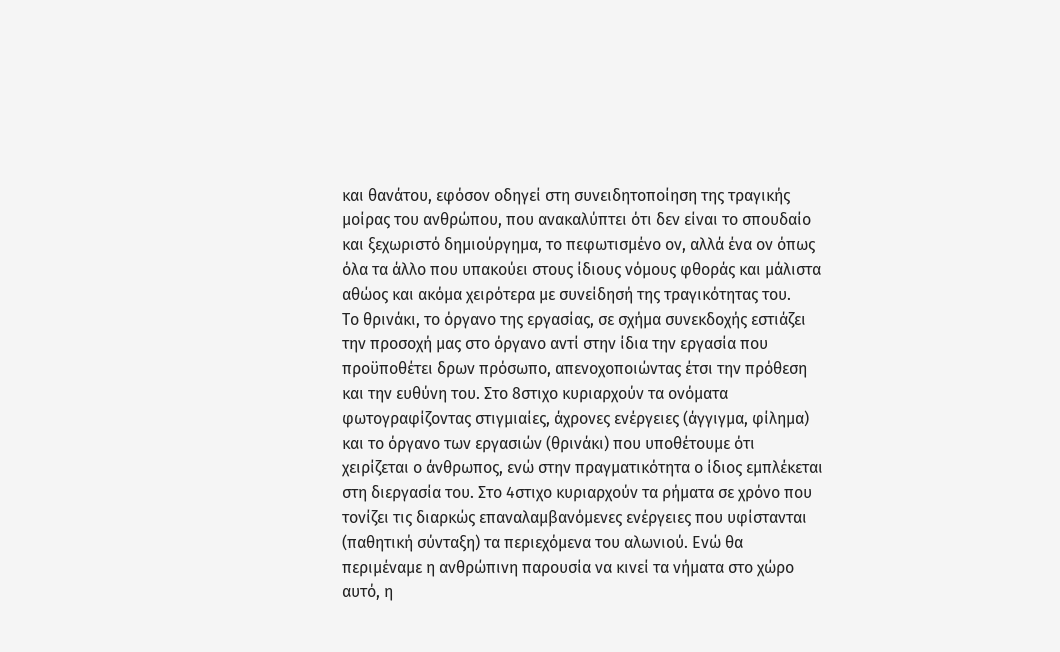και θανάτου, εφόσον οδηγεί στη συνειδητοποίηση της τραγικής μοίρας του ανθρώπου, που ανακαλύπτει ότι δεν είναι το σπουδαίο και ξεχωριστό δημιούργημα, το πεφωτισμένο ον, αλλά ένα ον όπως όλα τα άλλο που υπακούει στους ίδιους νόμους φθοράς και μάλιστα αθώος και ακόμα χειρότερα με συνείδησή της τραγικότητας του.
Το θρινάκι, το όργανο της εργασίας, σε σχήμα συνεκδοχής εστιάζει την προσοχή μας στο όργανο αντί στην ίδια την εργασία που προϋποθέτει δρων πρόσωπο, απενοχοποιώντας έτσι την πρόθεση και την ευθύνη του. Στο 8στιχο κυριαρχούν τα ονόματα φωτογραφίζοντας στιγμιαίες, άχρονες ενέργειες (άγγιγμα, φίλημα) και το όργανο των εργασιών (θρινάκι) που υποθέτουμε ότι χειρίζεται ο άνθρωπος, ενώ στην πραγματικότητα ο ίδιος εμπλέκεται στη διεργασία του. Στο 4στιχο κυριαρχούν τα ρήματα σε χρόνο που τονίζει τις διαρκώς επαναλαμβανόμενες ενέργειες που υφίστανται (παθητική σύνταξη) τα περιεχόμενα του αλωνιού. Ενώ θα περιμέναμε η ανθρώπινη παρουσία να κινεί τα νήματα στο χώρο αυτό, η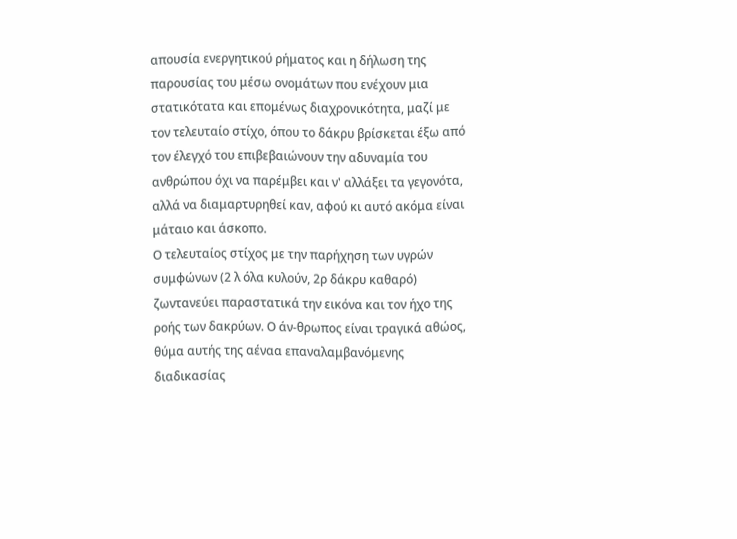απουσία ενεργητικού ρήματος και η δήλωση της παρουσίας του μέσω ονομάτων που ενέχουν μια στατικότατα και επομένως διαχρονικότητα, μαζί με τον τελευταίο στίχο, όπου το δάκρυ βρίσκεται έξω από τον έλεγχό του επιβεβαιώνουν την αδυναμία του ανθρώπου όχι να παρέμβει και ν' αλλάξει τα γεγονότα, αλλά να διαμαρτυρηθεί καν, αφού κι αυτό ακόμα είναι μάταιο και άσκοπο.
Ο τελευταίος στίχος με την παρήχηση των υγρών συμφώνων (2 λ όλα κυλούν, 2ρ δάκρυ καθαρό) ζωντανεύει παραστατικά την εικόνα και τον ήχο της ροής των δακρύων. Ο άν-θρωπος είναι τραγικά αθώος, θύμα αυτής της αέναα επαναλαμβανόμενης διαδικασίας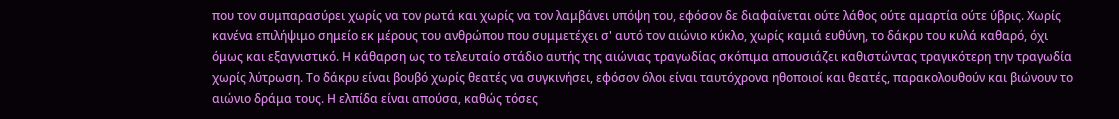που τον συμπαρασύρει χωρίς να τον ρωτά και χωρίς να τον λαμβάνει υπόψη του, εφόσον δε διαφαίνεται ούτε λάθος ούτε αμαρτία ούτε ύβρις. Χωρίς κανένα επιλήψιμο σημείο εκ μέρους του ανθρώπου που συμμετέχει σ' αυτό τον αιώνιο κύκλο, χωρίς καμιά ευθύνη, το δάκρυ του κυλά καθαρό, όχι όμως και εξαγνιστικό. Η κάθαρση ως το τελευταίο στάδιο αυτής της αιώνιας τραγωδίας σκόπιμα απουσιάζει καθιστώντας τραγικότερη την τραγωδία χωρίς λύτρωση. Το δάκρυ είναι βουβό χωρίς θεατές να συγκινήσει, εφόσον όλοι είναι ταυτόχρονα ηθοποιοί και θεατές, παρακολουθούν και βιώνουν το αιώνιο δράμα τους. Η ελπίδα είναι απούσα, καθώς τόσες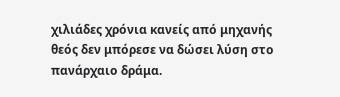χιλιάδες χρόνια κανείς από μηχανής θεός δεν μπόρεσε να δώσει λύση στο πανάρχαιο δράμα.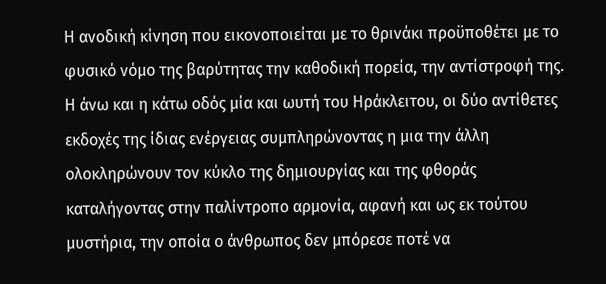Η ανοδική κίνηση που εικονοποιείται με το θρινάκι προϋποθέτει με το φυσικό νόμο της βαρύτητας την καθοδική πορεία, την αντίστροφή της. Η άνω και η κάτω οδός μία και ωυτή του Ηράκλειτου, οι δύο αντίθετες εκδοχές της ίδιας ενέργειας συμπληρώνοντας η μια την άλλη ολοκληρώνουν τον κύκλο της δημιουργίας και της φθοράς καταλήγοντας στην παλίντροπο αρμονία, αφανή και ως εκ τούτου μυστήρια, την οποία ο άνθρωπος δεν μπόρεσε ποτέ να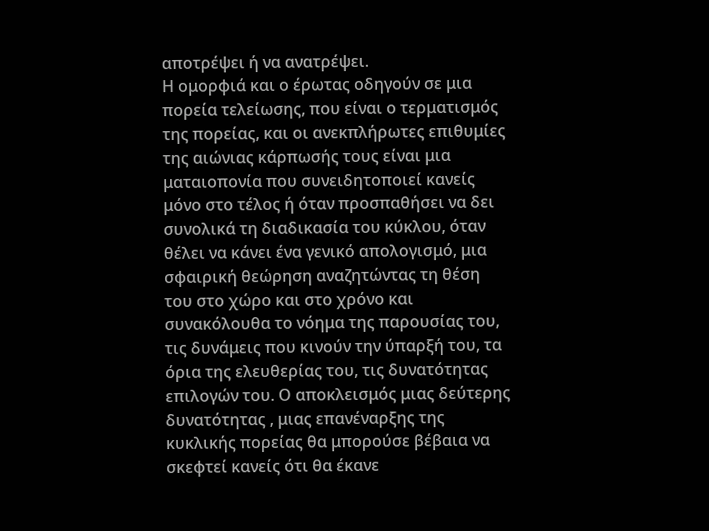αποτρέψει ή να ανατρέψει.
Η ομορφιά και ο έρωτας οδηγούν σε μια πορεία τελείωσης, που είναι ο τερματισμός της πορείας, και οι ανεκπλήρωτες επιθυμίες της αιώνιας κάρπωσής τους είναι μια ματαιοπονία που συνειδητοποιεί κανείς μόνο στο τέλος ή όταν προσπαθήσει να δει συνολικά τη διαδικασία του κύκλου, όταν θέλει να κάνει ένα γενικό απολογισμό, μια σφαιρική θεώρηση αναζητώντας τη θέση του στο χώρο και στο χρόνο και συνακόλουθα το νόημα της παρουσίας του, τις δυνάμεις που κινούν την ύπαρξή του, τα όρια της ελευθερίας του, τις δυνατότητας επιλογών του. Ο αποκλεισμός μιας δεύτερης δυνατότητας , μιας επανέναρξης της κυκλικής πορείας θα μπορούσε βέβαια να σκεφτεί κανείς ότι θα έκανε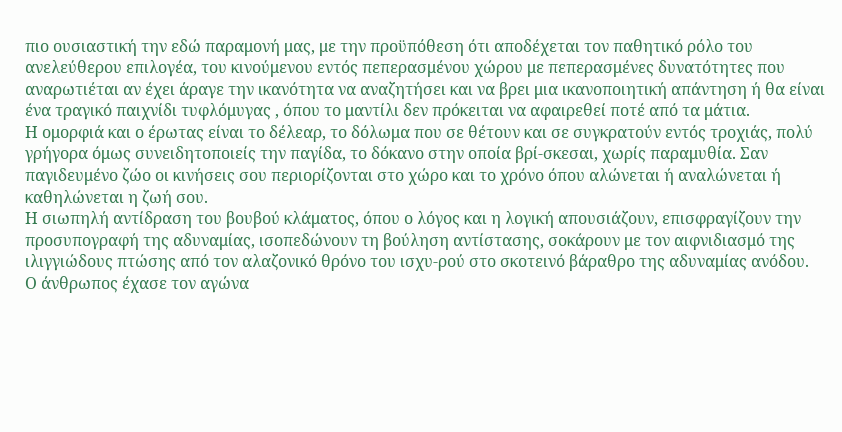πιο ουσιαστική την εδώ παραμονή μας, με την προϋπόθεση ότι αποδέχεται τον παθητικό ρόλο του ανελεύθερου επιλογέα, του κινούμενου εντός πεπερασμένου χώρου με πεπερασμένες δυνατότητες που αναρωτιέται αν έχει άραγε την ικανότητα να αναζητήσει και να βρει μια ικανοποιητική απάντηση ή θα είναι ένα τραγικό παιχνίδι τυφλόμυγας , όπου το μαντίλι δεν πρόκειται να αφαιρεθεί ποτέ από τα μάτια.
Η ομορφιά και ο έρωτας είναι το δέλεαρ, το δόλωμα που σε θέτουν και σε συγκρατούν εντός τροχιάς, πολύ γρήγορα όμως συνειδητοποιείς την παγίδα, το δόκανο στην οποία βρί-σκεσαι, χωρίς παραμυθία. Σαν παγιδευμένο ζώο οι κινήσεις σου περιορίζονται στο χώρο και το χρόνο όπου αλώνεται ή αναλώνεται ή καθηλώνεται η ζωή σου.
Η σιωπηλή αντίδραση του βουβού κλάματος, όπου ο λόγος και η λογική απουσιάζουν, επισφραγίζουν την προσυπογραφή της αδυναμίας, ισοπεδώνουν τη βούληση αντίστασης, σοκάρουν με τον αιφνιδιασμό της ιλιγγιώδους πτώσης από τον αλαζονικό θρόνο του ισχυ-ρού στο σκοτεινό βάραθρο της αδυναμίας ανόδου.
Ο άνθρωπος έχασε τον αγώνα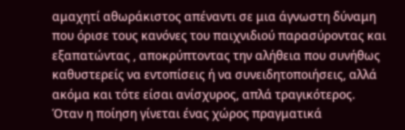αμαχητί αθωράκιστος απέναντι σε μια άγνωστη δύναμη που όρισε τους κανόνες του παιχνιδιού παρασύροντας και εξαπατώντας , αποκρύπτοντας την αλήθεια που συνήθως καθυστερείς να εντοπίσεις ή να συνειδητοποιήσεις, αλλά ακόμα και τότε είσαι ανίσχυρος, απλά τραγικότερος.
Όταν η ποίηση γίνεται ένας χώρος πραγματικά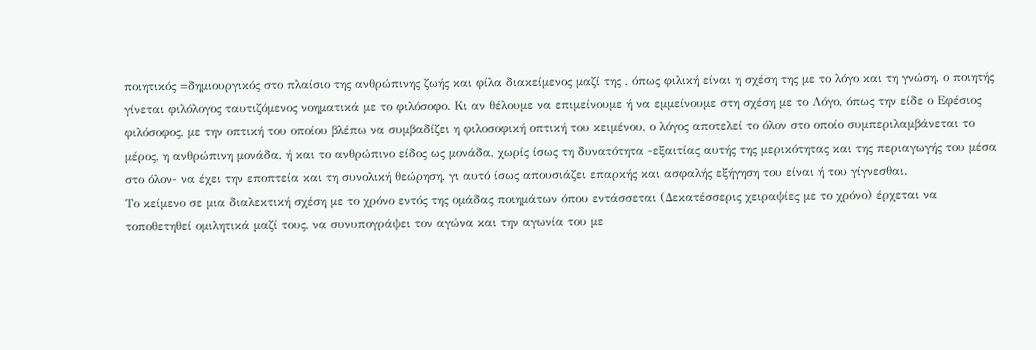ποιητικός =δημιουργικός στο πλαίσιο της ανθρώπινης ζωής και φίλα διακείμενος μαζί της , όπως φιλική είναι η σχέση της με το λόγο και τη γνώση, ο ποιητής γίνεται φιλόλογος ταυτιζόμενος νοηματικά με το φιλόσοφο. Κι αν θέλουμε να επιμείνουμε ή να εμμείνουμε στη σχέση με το Λόγο, όπως την είδε ο Εφέσιος φιλόσοφος, με την οπτική του οποίου βλέπω να συμβαδίζει η φιλοσοφική οπτική του κειμένου, ο λόγος αποτελεί το όλον στο οποίο συμπεριλαμβάνεται το μέρος, η ανθρώπινη μονάδα, ή και το ανθρώπινο είδος ως μονάδα, χωρίς ίσως τη δυνατότητα -εξαιτίας αυτής της μερικότητας και της περιαγωγής του μέσα στο όλον- να έχει την εποπτεία και τη συνολική θεώρηση, γι αυτό ίσως απουσιάζει επαρκής και ασφαλής εξήγηση του είναι ή του γίγνεσθαι.
Το κείμενο σε μια διαλεκτική σχέση με το χρόνο εντός της ομάδας ποιημάτων όπου εντάσσεται (Δεκατέσσερις χειραψίες με το χρόνο) έρχεται να τοποθετηθεί ομιλητικά μαζί τους, να συνυπογράψει τον αγώνα και την αγωνία του με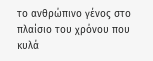το ανθρώπινο γένος στο πλαίσιο του χρόνου που κυλά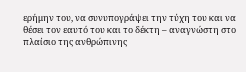ερήμην του, να συνυπογράψει την τύχη του και να θέσει τον εαυτό του και το δέκτη – αναγνώστη στο πλαίσιο της ανθρώπινης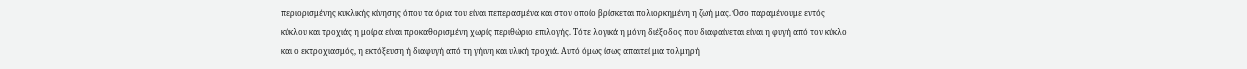περιορισμένης κυκλικής κίνησης όπου τα όρια του είναι πεπερασμένα και στον οποίο βρίσκεται πολιορκημένη η ζωή μας. Όσο παραμένουμε εντός κύκλου και τροχιάς η μοίρα είναι προκαθορισμένη χωρίς περιθώριο επιλογής. Τότε λογικά η μόνη διέξοδος που διαφαίνεται είναι η φυγή από τον κύκλο και ο εκτροχιασμός, η εκτόξευση ή διαφυγή από τη γήινη και υλική τροχιά. Αυτό όμως ίσως απαιτεί μια τολμηρή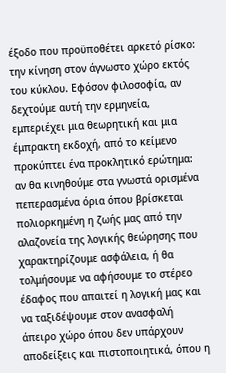έξοδο που προϋποθέτει αρκετό ρίσκο: την κίνηση στον άγνωστο χώρο εκτός του κύκλου. Εφόσον φιλοσοφία, αν δεχτούμε αυτή την ερμηνεία, εμπεριέχει μια θεωρητική και μια έμπρακτη εκδοχή, από το κείμενο προκύπτει ένα προκλητικό ερώτημα: αν θα κινηθούμε στα γνωστά ορισμένα πεπερασμένα όρια όπου βρίσκεται πολιορκημένη η ζωής μας από την αλαζονεία της λογικής θεώρησης που χαρακτηρίζουμε ασφάλεια, ή θα τολμήσουμε να αφήσουμε το στέρεο έδαφος που απαιτεί η λογική μας και να ταξιδέψουμε στον ανασφαλή άπειρο χώρο όπου δεν υπάρχουν αποδείξεις και πιστοποιητικά, όπου η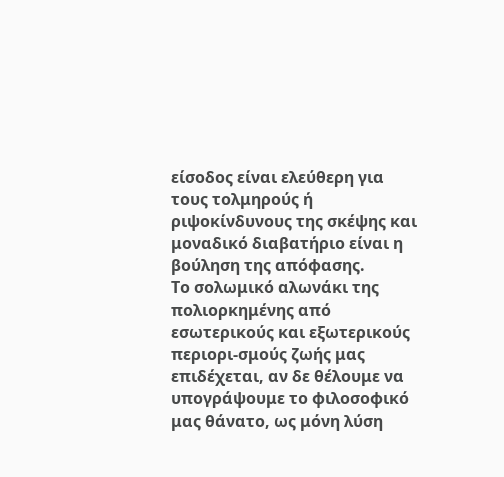είσοδος είναι ελεύθερη για τους τολμηρούς ή ριψοκίνδυνους της σκέψης και μοναδικό διαβατήριο είναι η βούληση της απόφασης.
Το σολωμικό αλωνάκι της πολιορκημένης από εσωτερικούς και εξωτερικούς περιορι-σμούς ζωής μας επιδέχεται, αν δε θέλουμε να υπογράψουμε το φιλοσοφικό μας θάνατο, ως μόνη λύση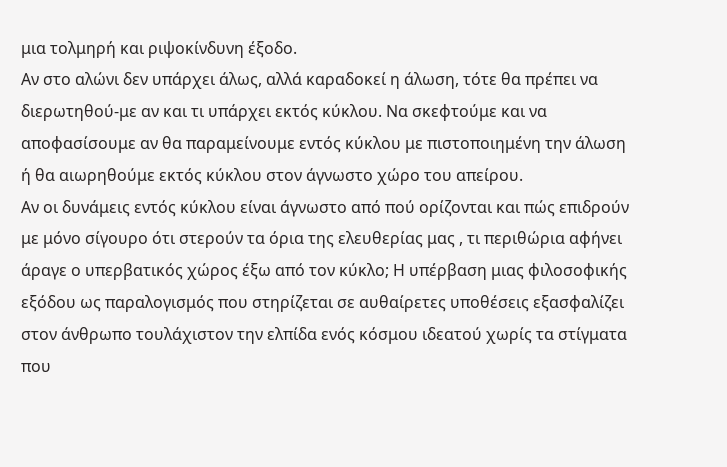μια τολμηρή και ριψοκίνδυνη έξοδο.
Αν στο αλώνι δεν υπάρχει άλως, αλλά καραδοκεί η άλωση, τότε θα πρέπει να διερωτηθού-με αν και τι υπάρχει εκτός κύκλου. Να σκεφτούμε και να αποφασίσουμε αν θα παραμείνουμε εντός κύκλου με πιστοποιημένη την άλωση ή θα αιωρηθούμε εκτός κύκλου στον άγνωστο χώρο του απείρου.
Αν οι δυνάμεις εντός κύκλου είναι άγνωστο από πού ορίζονται και πώς επιδρούν με μόνο σίγουρο ότι στερούν τα όρια της ελευθερίας μας , τι περιθώρια αφήνει άραγε ο υπερβατικός χώρος έξω από τον κύκλο; Η υπέρβαση μιας φιλοσοφικής εξόδου ως παραλογισμός που στηρίζεται σε αυθαίρετες υποθέσεις εξασφαλίζει στον άνθρωπο τουλάχιστον την ελπίδα ενός κόσμου ιδεατού χωρίς τα στίγματα που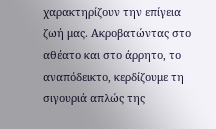χαρακτηρίζουν την επίγεια ζωή μας. Ακροβατώντας στο αθέατο και στο άρρητο, το αναπόδεικτο, κερδίζουμε τη σιγουριά απλώς της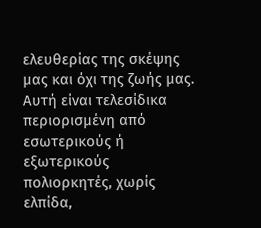ελευθερίας της σκέψης μας και όχι της ζωής μας. Αυτή είναι τελεσίδικα περιορισμένη από εσωτερικούς ή εξωτερικούς πολιορκητές, χωρίς ελπίδα,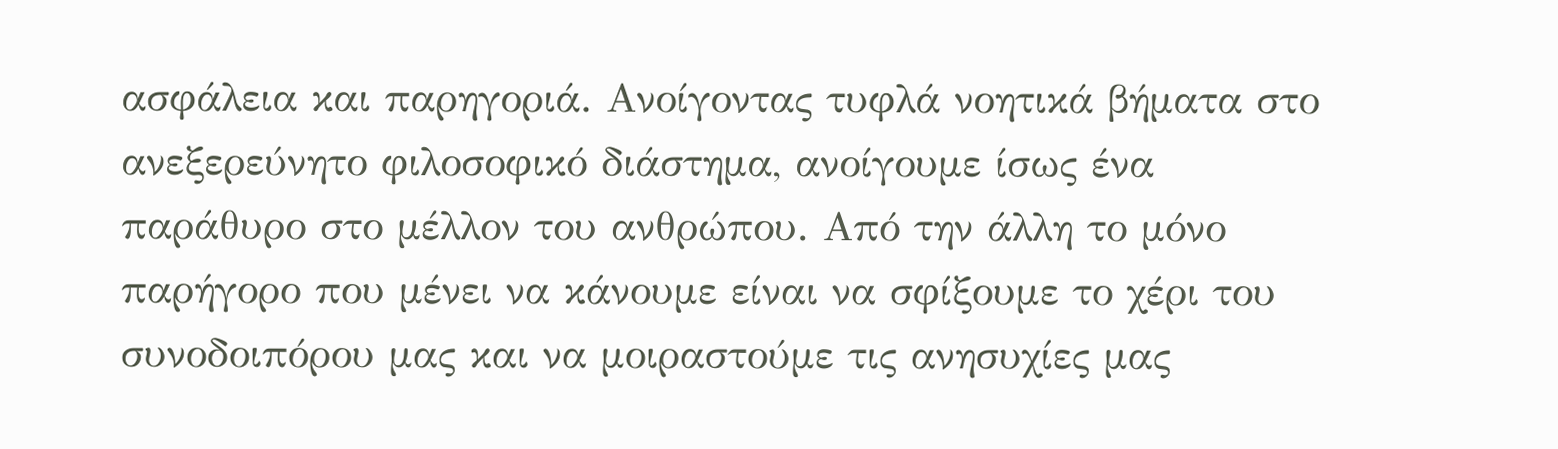ασφάλεια και παρηγοριά. Ανοίγοντας τυφλά νοητικά βήματα στο ανεξερεύνητο φιλοσοφικό διάστημα, ανοίγουμε ίσως ένα παράθυρο στο μέλλον του ανθρώπου. Από την άλλη το μόνο παρήγορο που μένει να κάνουμε είναι να σφίξουμε το χέρι του συνοδοιπόρου μας και να μοιραστούμε τις ανησυχίες μας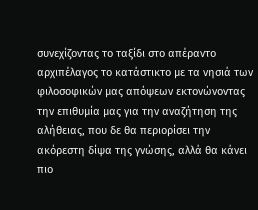συνεχίζοντας το ταξίδι στο απέραντο αρχιπέλαγος το κατάστικτο με τα νησιά των φιλοσοφικών μας απόψεων εκτονώνοντας την επιθυμία μας για την αναζήτηση της αλήθειας, που δε θα περιορίσει την ακόρεστη δίψα της γνώσης, αλλά θα κάνει πιο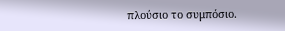πλούσιο το συμπόσιο.